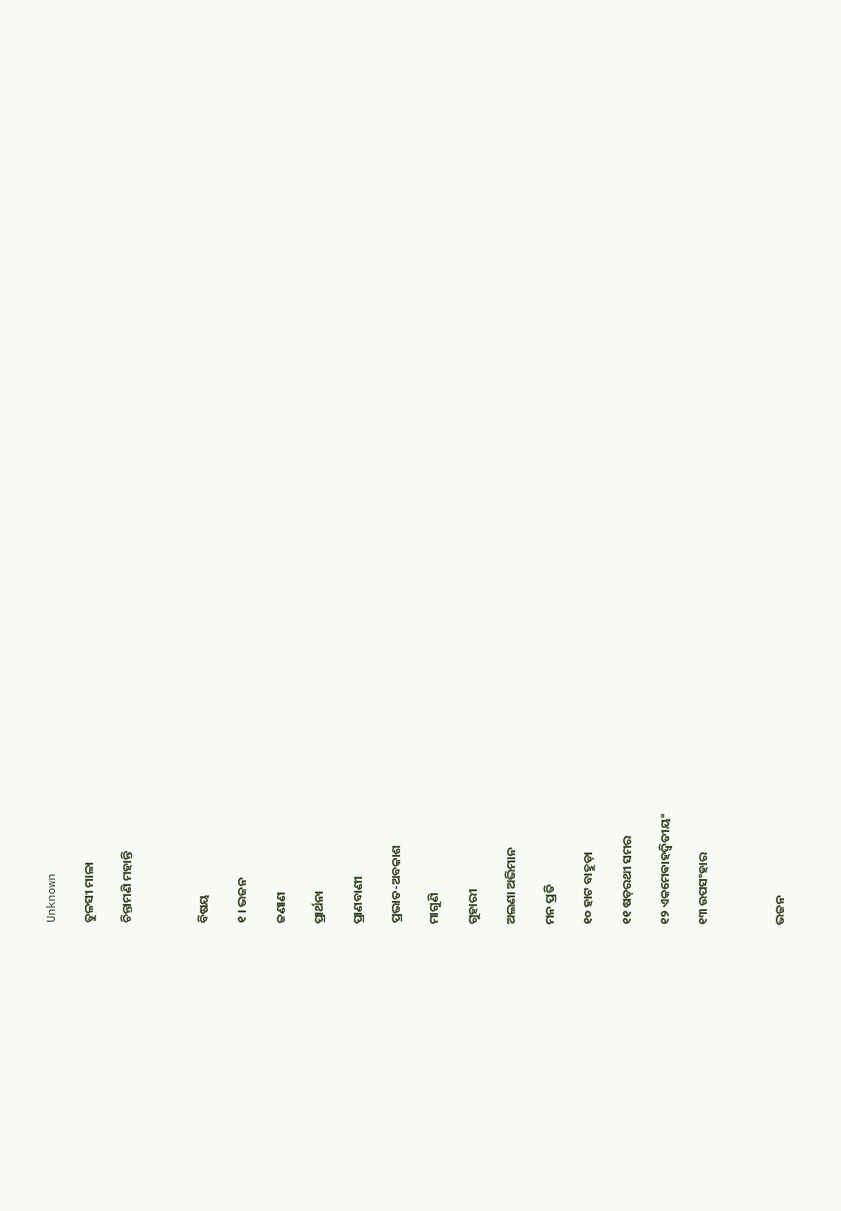Unknown

ତୁଳସୀ ମାଳା

ଚିନ୍ତାମଣି ମହାନ୍ତି



ବିଷୟ

୧ । ଭଜନ

ଜଣାଣ

ପ୍ରାର୍ଥନା

ପ୍ରାଣବାଣୀ

ପ୍ରଭାତ-ଅବକାଶ

ମାଗୁଣି

ଗୁହାରୀ

ଅଲଣା ଅଭିମାନ

ମନ ପ୍ରତି

୧୦ ହାଟ ବାହୁଡ଼ା

୧୧ ଷଡ଼ରଥୀ ସମର

୧୨ ଏକମେଵାହଦ୍ୱିତୀୟଂ

୧୩ ଉପସଂହାର



ଭଜନ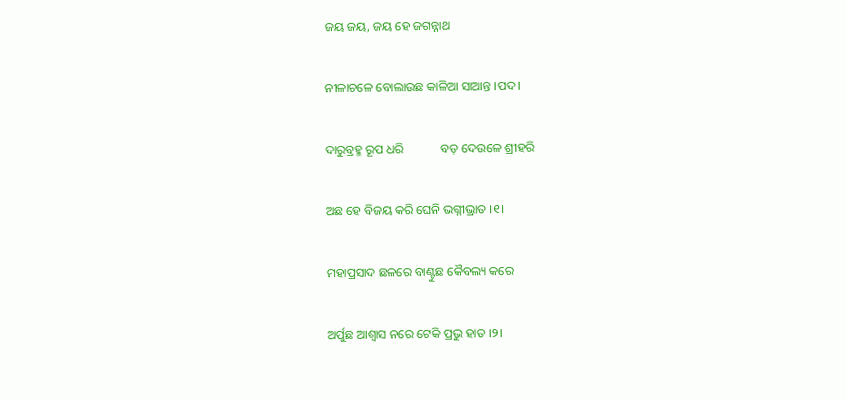ଜୟ ଜୟ, ଜୟ ହେ ଜଗନ୍ନାଥ

ନୀଳାଚଳେ ବୋଲାଉଛ କାଳିଆ ସାଆନ୍ତ ।ପଦ।

ଦାରୁବ୍ରହ୍ମ ରୂପ ଧରି            ବଡ଼ ଦେଉଳେ ଶ୍ରୀହରି

ଅଛ ହେ ବିଜୟ କରି ଘେନି ଭଗ୍ନୀଭ୍ରାତ ।୧।

ମହାପ୍ରସାଦ ଛଳରେ ବାଣ୍ଟୁଛ କୈବଲ୍ୟ କରେ

ଅର୍ପୁଛ ଆଶ୍ୱାସ ନରେ ଟେକି ପ୍ରଭୁ ହାତ ।୨।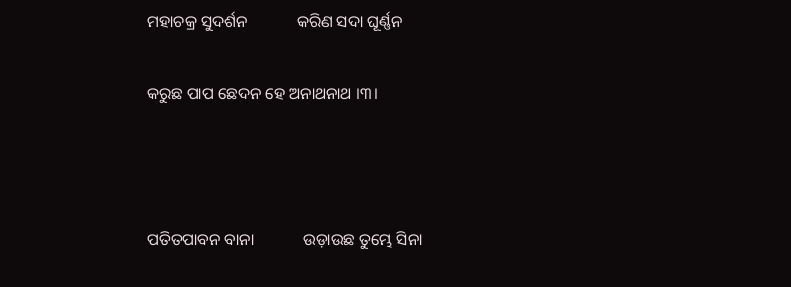ମହାଚକ୍ର ସୁଦର୍ଶନ            କରିଣ ସଦା ଘୂର୍ଣ୍ଣନ

କରୁଛ ପାପ ଛେଦନ ହେ ଅନାଥନାଥ ।୩।



ପତିତପାବନ ବାନା            ଉଡ଼ାଉଛ ତୁମ୍ଭେ ସିନା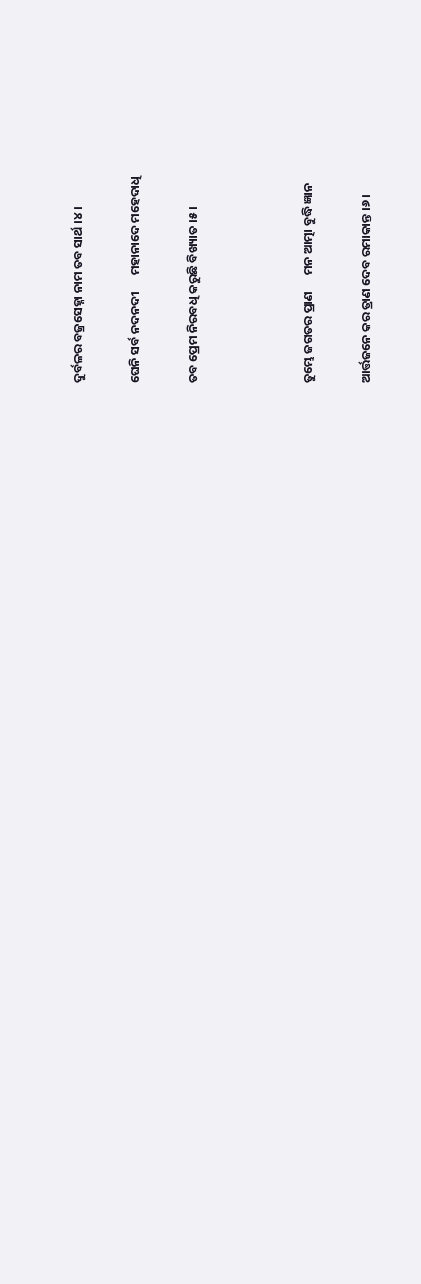ଦୁର୍ବଳର ବଜ୍ରସେହ୍ନା ନାମ ତବ ସାର୍ଥ ।୪।

ଘେନି ସର୍ବ ନଦନଦୀ      ମହାନାଦେ ମହେଦାଧି

ତବ ପ୍ରେମ ନିରବଧି କରୁଛି ବିଖ୍ୟାତ ।୫।



ତୁମ୍ଭେ ଜଗତର ପ୍ରାଣ      ମନ ଆତ୍ମା ବୁଦ୍ଧି ଜ୍ଞାନ

ଆର୍ତ୍ତଜନେ କର ତ୍ରାଣ ଦେବ ରମାକାନ୍ତ ।୬।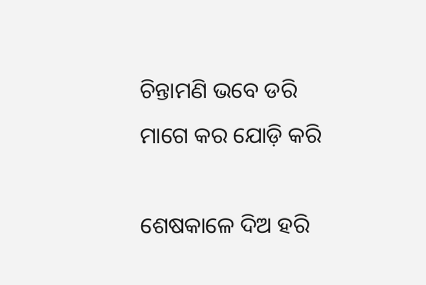ଚିନ୍ତାମଣି ଭବେ ଡରି      ମାଗେ କର ଯୋଡ଼ି କରି

ଶେଷକାଳେ ଦିଅ ହରି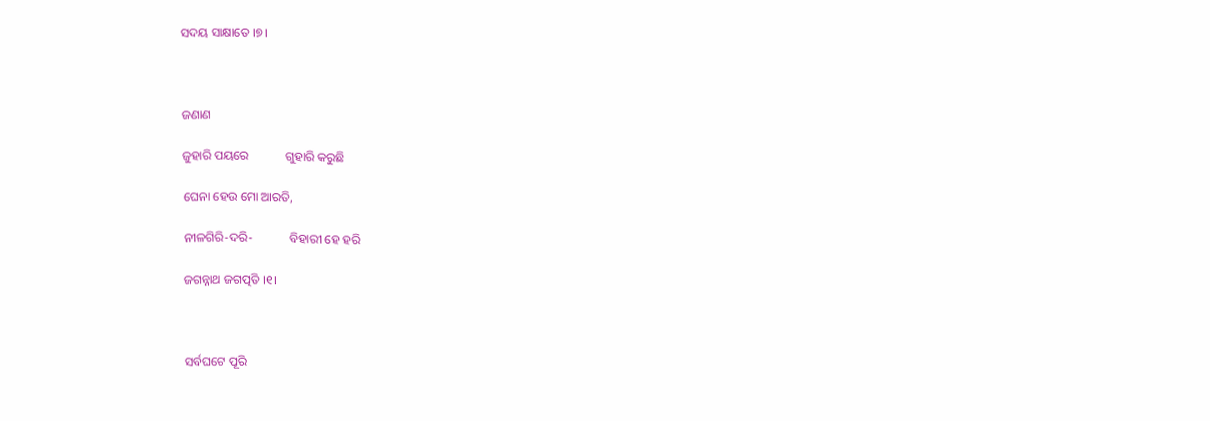ସଦୟ ସାକ୍ଷାତେ ।୭।



ଜଣାଣ

ଜୁହାରି ପୟରେ            ଗୁହାରି କରୁଛି

ଘେନା ହେଉ ମୋ ଆରତି,

ନୀଳଗିରି-ଦରି-            ବିହାରୀ ହେ ହରି

ଜଗନ୍ନାଥ ଜଗତ୍ପତି ।୧।



ସର୍ବଘଟେ ପୂରି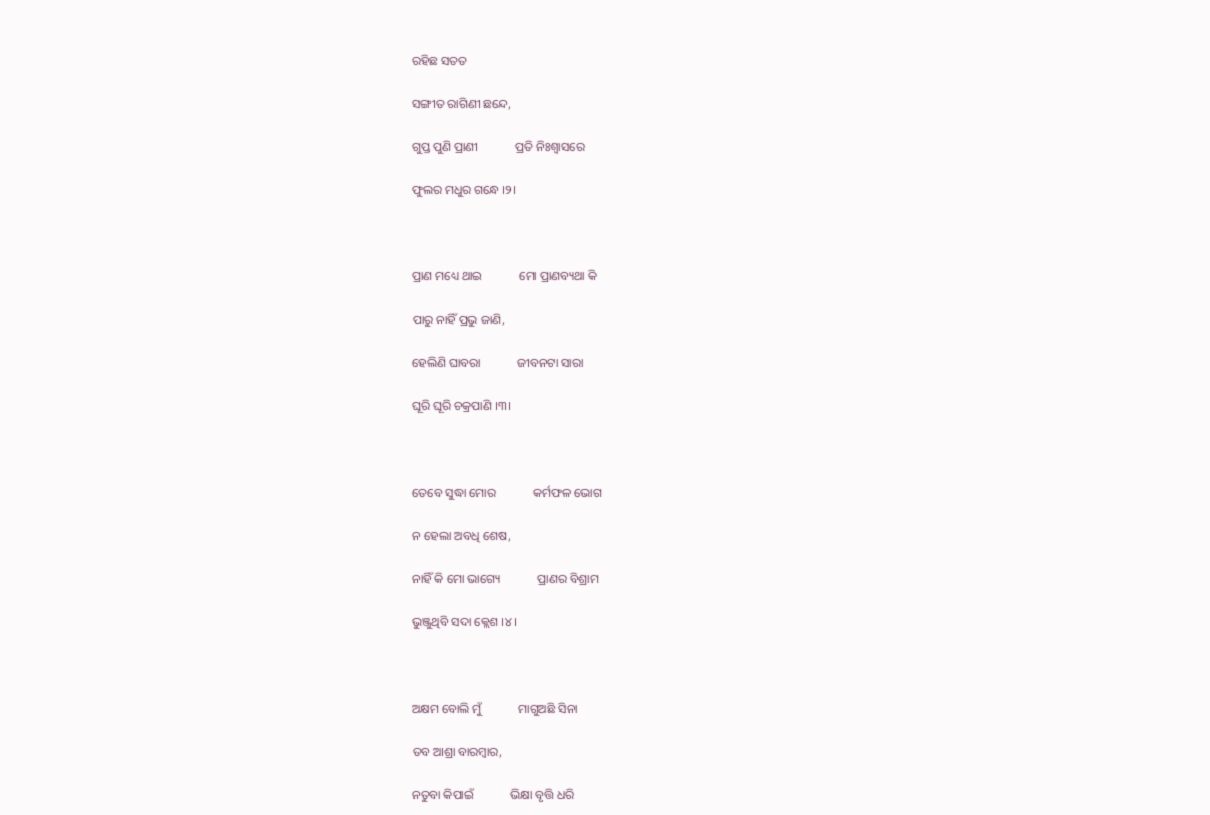ରହିଛ ସତତ

ସଙ୍ଗୀତ ରାଗିଣୀ ଛନ୍ଦେ,

ଗୁପ୍ତ ପୁଣି ପ୍ରାଣୀ            ପ୍ରତି ନିଃଶ୍ୱାସରେ

ଫୁଲର ମଧୁର ଗନ୍ଧେ ।୨।



ପ୍ରାଣ ମଧ୍ୟେ ଥାଇ            ମୋ ପ୍ରାଣବ୍ୟଥା କି

ପାରୁ ନାହିଁ ପ୍ରଭୁ ଜାଣି,

ହେଲିଣି ଘାବରା            ଜୀବନଟା ସାରା

ଘୂରି ଘୂରି ଚକ୍ରପାଣି ।୩।



ତେବେ ସୁଦ୍ଧା ମୋର            କର୍ମଫଳ ଭୋଗ

ନ ହେଲା ଅବଧି ଶେଷ,

ନାହିଁ କି ମୋ ଭାଗ୍ୟେ            ପ୍ରାଣର ବିଶ୍ରାମ

ଭୁଞ୍ଜୁଥିବି ସଦା କ୍ଲେଶ ।୪।



ଅକ୍ଷମ ବୋଲି ମୁଁ            ମାଗୁଅଛି ସିନା

ତବ ଆଶ୍ରା ବାରମ୍ବାର,

ନତୁବା କିପାଇଁ            ଭିକ୍ଷା ବୃତ୍ତି ଧରି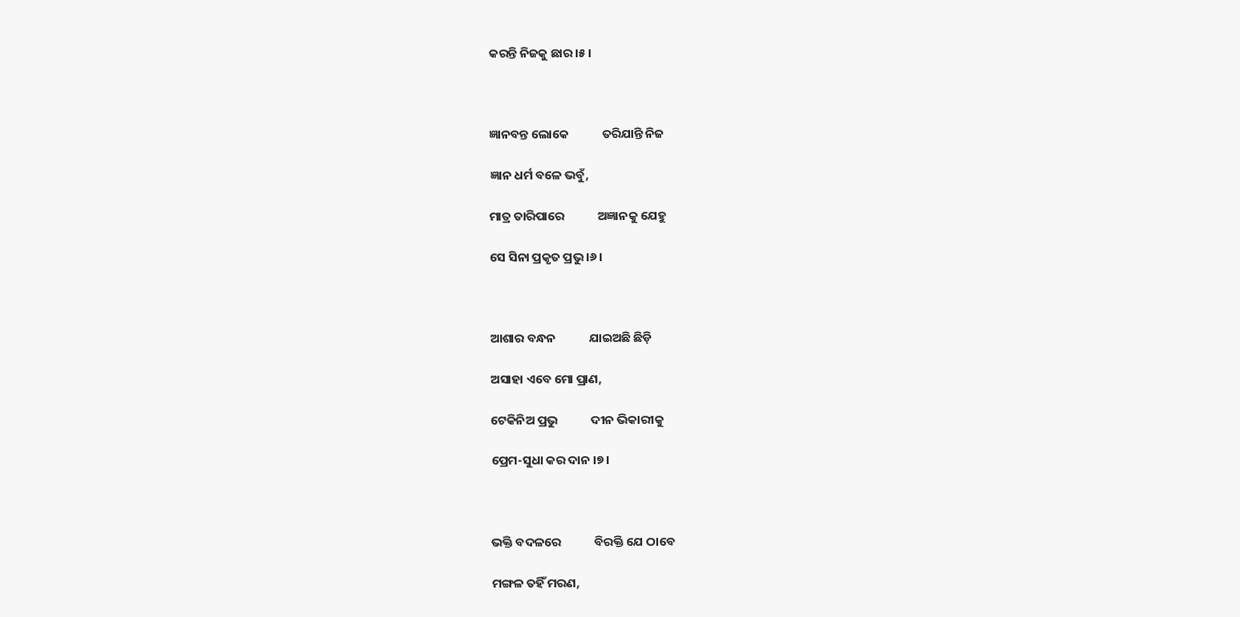କରନ୍ତି ନିଜକୁ ଛାର ।୫।



ଜ୍ଞାନବନ୍ତ ଲୋକେ            ତରିଯାନ୍ତି ନିଜ

ଜ୍ଞାନ ଧର୍ମ ବଳେ ଭବୁଁ,

ମାତ୍ର ତାରିପାରେ            ଅଜ୍ଞାନକୁ ଯେହୁ

ସେ ସିନା ପ୍ରକୃତ ପ୍ରଭୁ ।୬।



ଆଶାର ବନ୍ଧନ            ଯାଇଅଛି ଛିଡ଼ି

ଅସାହା ଏବେ ମୋ ପ୍ରାଣ,

ଟେକିନିଅ ପ୍ରଭୁ            ଦୀନ ଭିକାରୀକୁ

ପ୍ରେମ-ସୁଧା କର ଦାନ ।୭।



ଭକ୍ତି ବଦଳରେ            ବିରକ୍ତି ଯେ ଠାବେ

ମଙ୍ଗଳ ତହିଁ ମରଣ,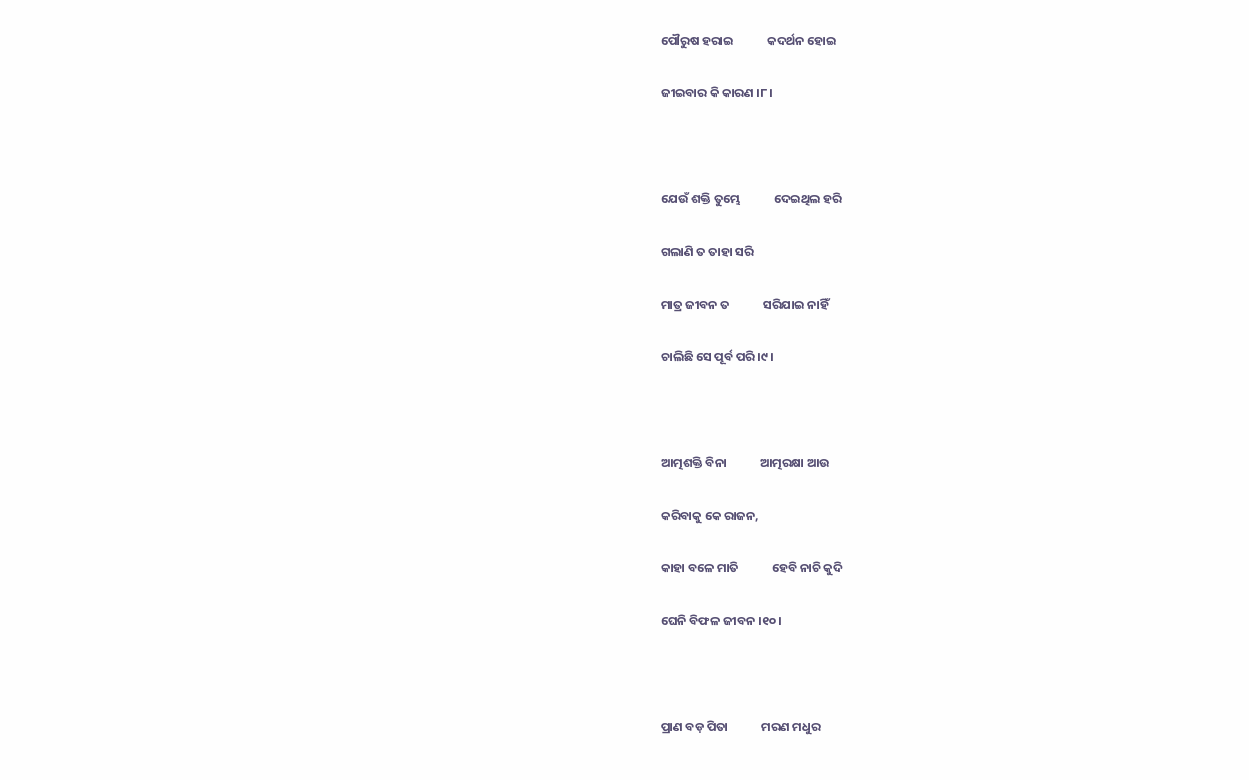ପୌରୁଷ ହରାଇ            କଦର୍ଥନ ହୋଇ

ଜୀଇବାର କି କାରଣ ।୮।



ଯେଉଁ ଶକ୍ତି ତୁମ୍ଭେ            ଦେଇଥିଲ ହରି

ଗଲାଣି ତ ତାହା ସରି

ମାତ୍ର ଜୀବନ ତ            ସରିଯାଇ ନାହିଁ

ଚାଲିଛି ସେ ପୂର୍ବ ପରି ।୯।



ଆତ୍ମଶକ୍ତି ବିନା            ଆତ୍ମରକ୍ଷା ଆଉ

କରିବାକୁ କେ ରାଜନ,

କାହା ବଳେ ମାତି            ହେବି ନାଚି କୁଦି

ଘେନି ବିଫଳ ଜୀବନ ।୧୦।



ପ୍ରାଣ ବଡ଼ ପିତା            ମରଣ ମଧୁର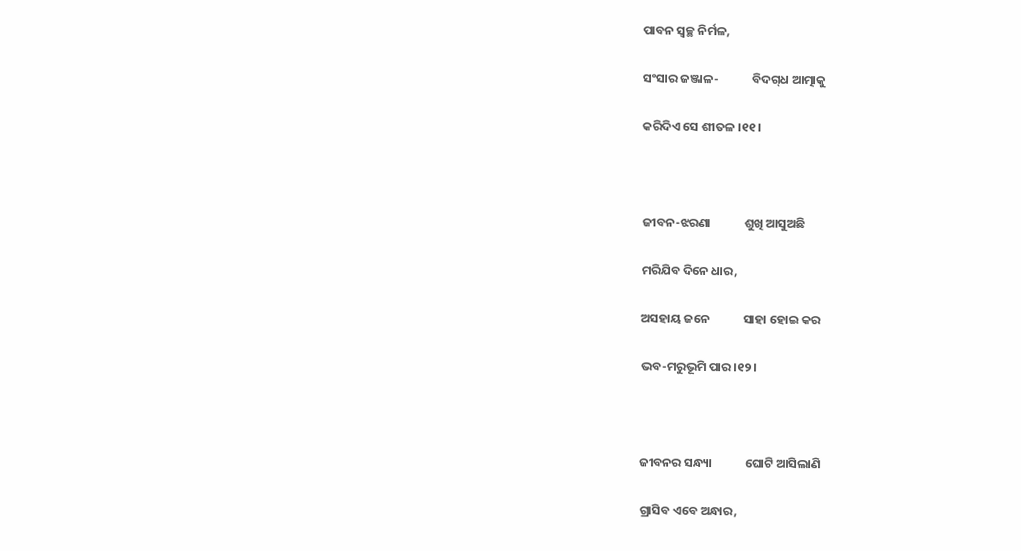ପାବନ ସ୍ୱଚ୍ଛ ନିର୍ମଳ,

ସଂସାର ଜଞ୍ଜାଳ-            ବିଦଗ୍‌ଧ ଆତ୍ମାକୁ

କରିଦିଏ ସେ ଶୀତଳ ।୧୧।



ଜୀବନ-ଝରଣା            ଶୁଖି ଆସୁଅଛି

ମରିଯିବ ଦିନେ ଧାର,

ଅସହାୟ ଜନେ            ସାହା ହୋଇ କର

ଭବ-ମରୁଭୂମି ପାର ।୧୨।



ଜୀବନର ସନ୍ଧ୍ୟା            ଘୋଟି ଆସିଲାଣି

ଗ୍ରାସିବ ଏବେ ଅନ୍ଧାର,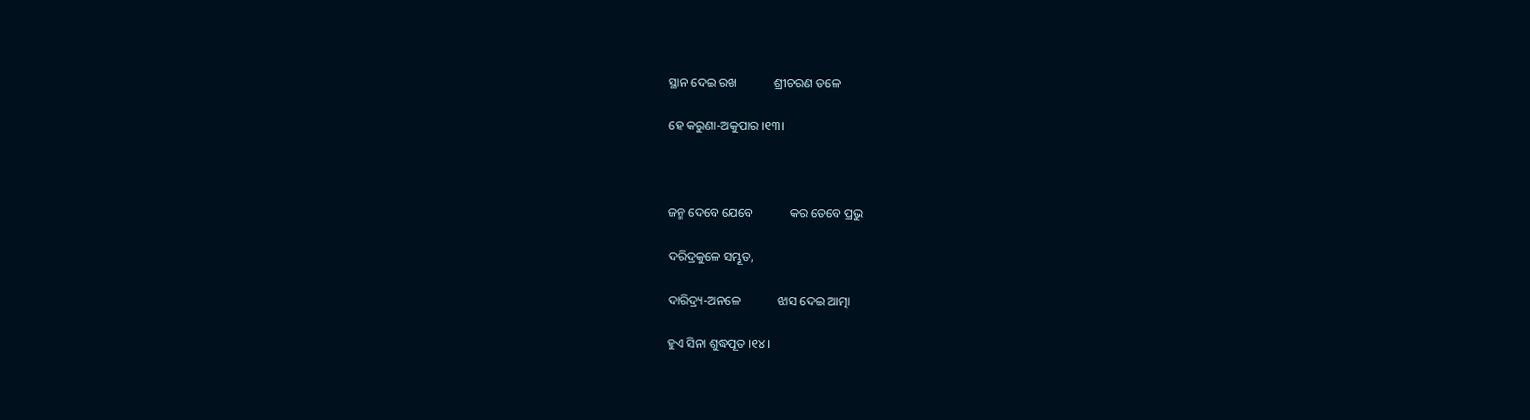ସ୍ଥାନ ଦେଇ ରଖ            ଶ୍ରୀଚରଣ ତଳେ

ହେ କରୁଣା-ଅକୁପାର ।୧୩।



ଜନ୍ମ ଦେବେ ଯେବେ            କର ତେବେ ପ୍ରଭୁ

ଦରିଦ୍ରକୁଳେ ସମ୍ଭୂତ,

ଦାରିଦ୍ର୍ୟ-ଅନଳେ            ଝାସ ଦେଇ ଆତ୍ମା

ହୁଏ ସିନା ଶୁଦ୍ଧପୂତ ।୧୪।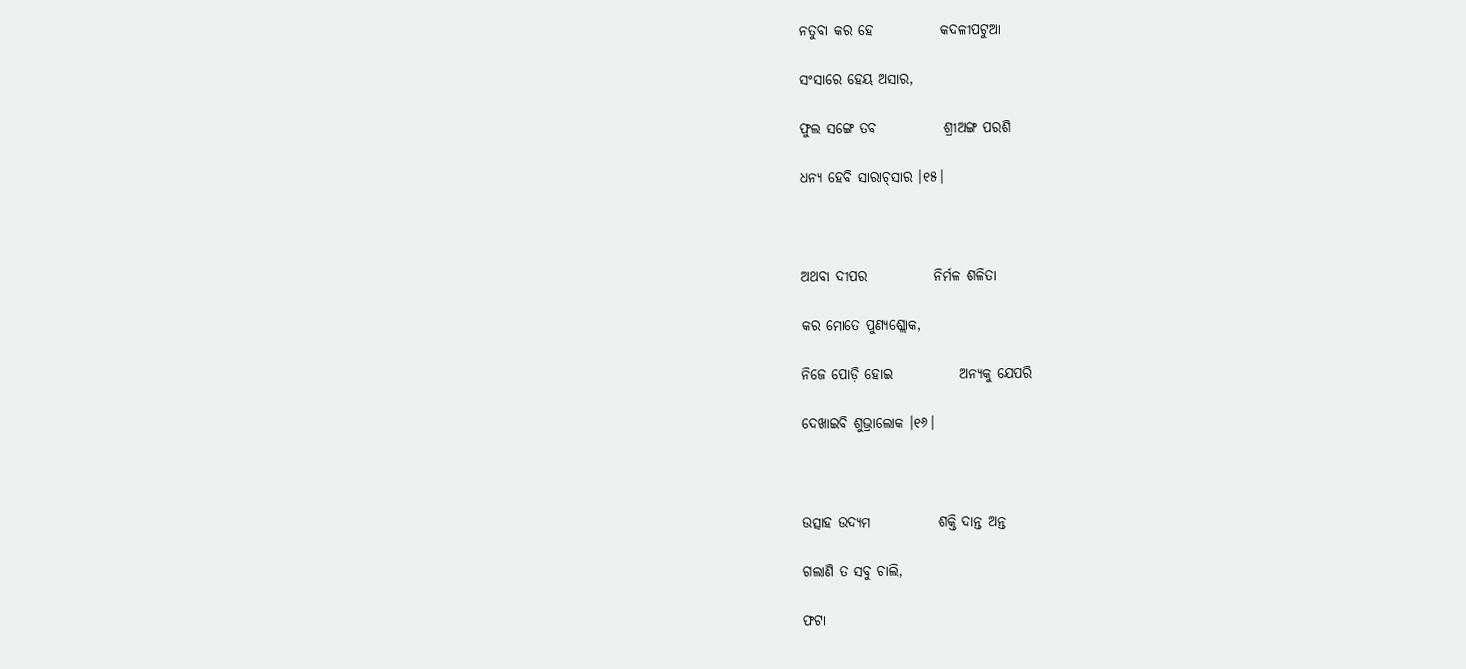ନତୁବା କର ହେ            କଦଳୀପଟୁଆ

ସଂସାରେ ହେୟ ଅସାର,

ଫୁଲ ସଙ୍ଗେ ତବ            ଶ୍ରୀଅଙ୍ଗ ପରଶି

ଧନ୍ୟ ହେବି ସାରାଚ୍‌ସାର ।୧୫।



ଅଥବା ଦୀପର            ନିର୍ମଳ ଶଳିତା

କର ମୋତେ ପୁଣ୍ୟଶ୍ଲୋକ,

ନିଜେ ପୋଡ଼ି ହୋଇ            ଅନ୍ୟକୁ ଯେପରି

ଦେଖାଇବି ଶୁଭ୍ରାଲୋକ ।୧୬।



ଉତ୍ସାହ ଉଦ୍ୟମ            ଶକ୍ତି ଦାନ୍ତ ଅନ୍ତ

ଗଲାଣି ତ ସବୁ ଚାଲି,

ଫଟା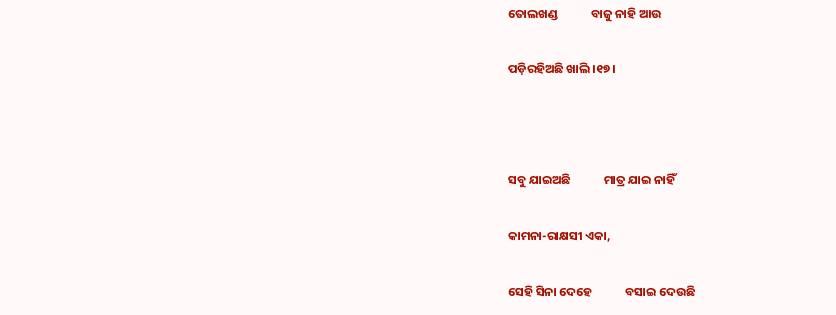ତୋଲଖଣ୍ଡ            ବାଜୁ ନାହି ଆଉ

ପଡ଼ିରହିଅଛି ଖାଲି ।୧୭।



ସବୁ ଯାଇଅଛି            ମାତ୍ର ଯାଇ ନାହିଁ

କାମନା-ରାକ୍ଷସୀ ଏକା,

ସେହି ସିନା ଦେହେ            ବସାଇ ଦେଉଛି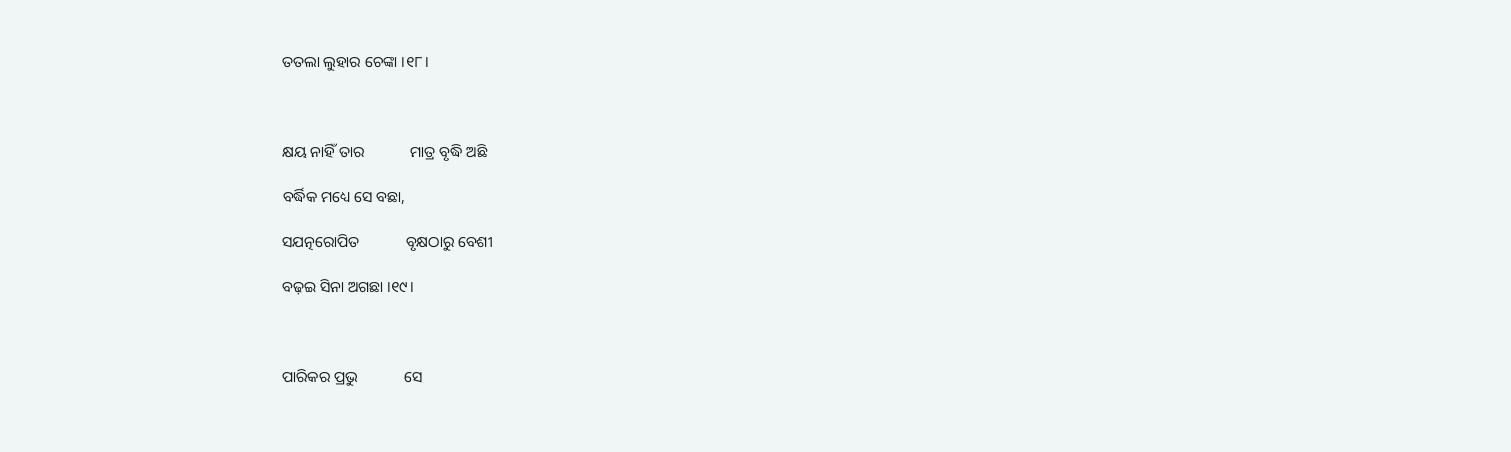ତତଲା ଲୁହାର ଚେଙ୍କା ।୧୮।



କ୍ଷୟ ନାହିଁ ତାର            ମାତ୍ର ବୃଦ୍ଧି ଅଛି

ବର୍ଦ୍ଧିକ ମଧ୍ୟେ ସେ ବଛା,

ସଯତ୍ନରୋପିତ            ବୃକ୍ଷଠାରୁ ବେଶୀ

ବଢ଼ଇ ସିନା ଅଗଛା ।୧୯।



ପାରିକର ପ୍ରଭୁ            ସେ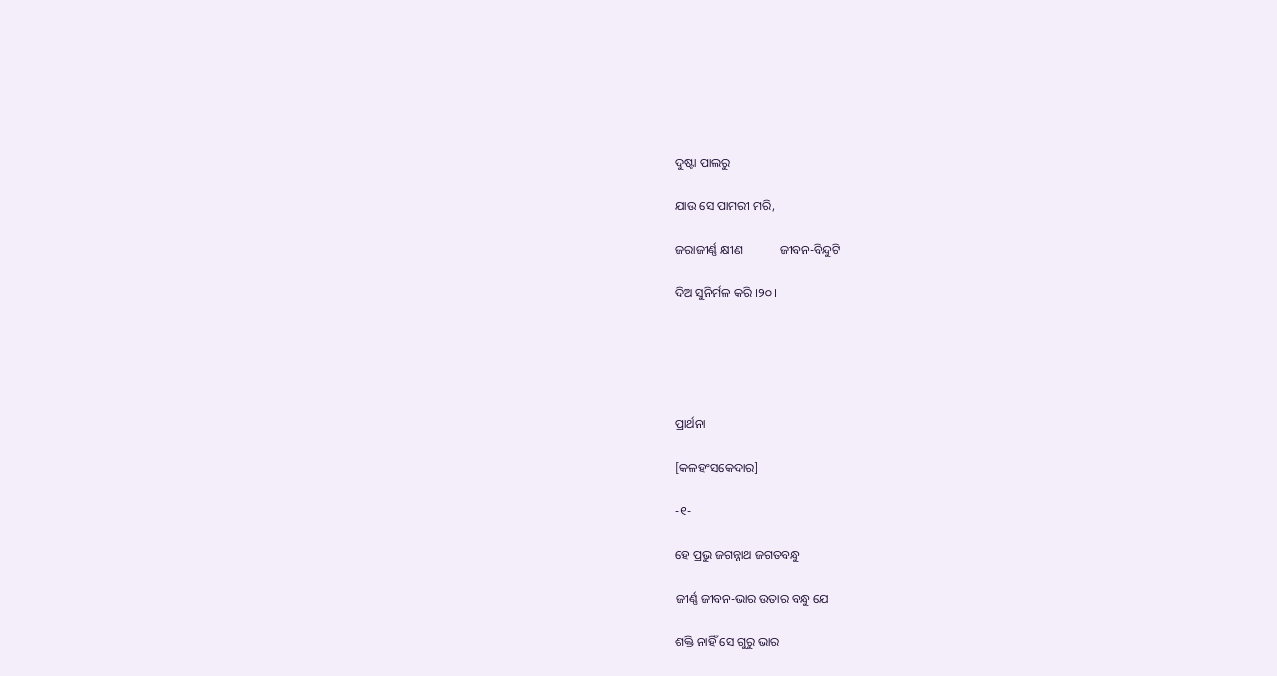ଦୁଷ୍ଟା ପାଲରୁ

ଯାଉ ସେ ପାମରୀ ମରି,

ଜରାଜୀର୍ଣ୍ଣ କ୍ଷୀଣ            ଜୀବନ-ବିନ୍ଦୁଟି

ଦିଅ ସୁନିର୍ମଳ କରି ।୨୦।





ପ୍ରାର୍ଥନା

[କଳହଂସକେଦାର]

-୧-

ହେ ପ୍ରଭୁ ଜଗନ୍ନାଥ ଜଗତବନ୍ଧୁ

ଜୀର୍ଣ୍ଣ ଜୀବନ-ଭାର ଉତାର ବନ୍ଧୁ ଯେ

ଶକ୍ତି ନାହିଁ ସେ ଗୁରୁ ଭାର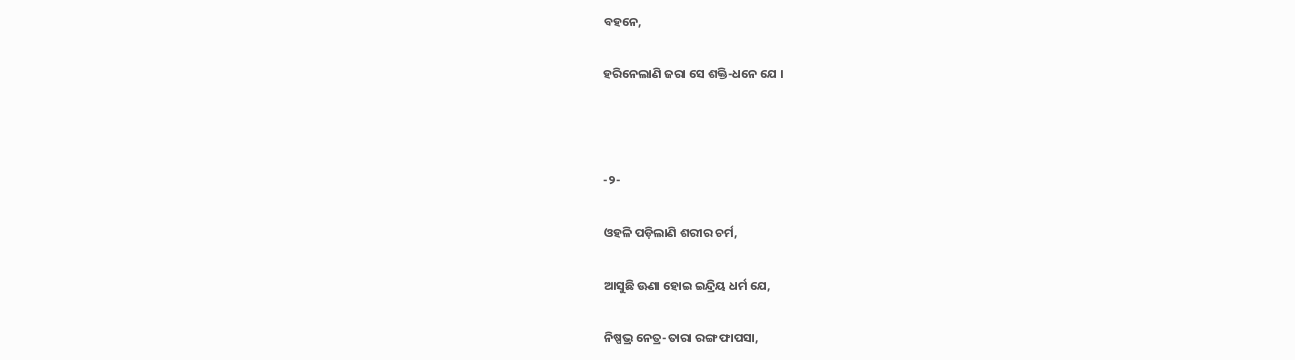ବହନେ,

ହରିନେଲାଣି ଜରା ସେ ଶକ୍ତି-ଧନେ ଯେ ।



-୨-

ଓହଳି ପଡ଼ିଲାଣି ଶରୀର ଚର୍ମ,

ଆସୁଛି ଊଣା ହୋଇ ଇନ୍ଦ୍ରିୟ ଧର୍ମ ଯେ,

ନିଷ୍ପଭ୍ର ନେତ୍ର-ତାରା ରଙ୍ଗ ଫାପସା,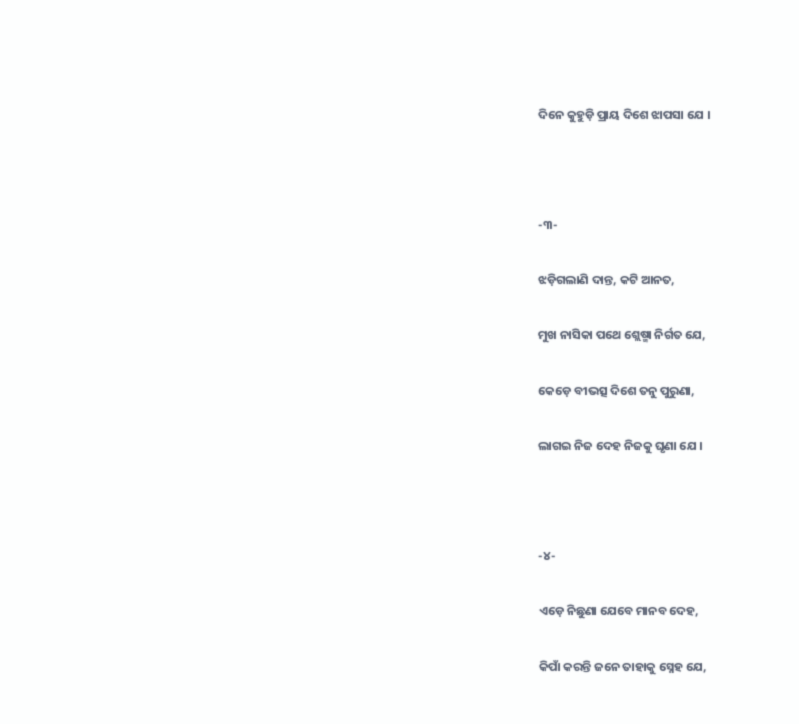ଦିନେ କୁହୁଡ଼ି ପ୍ରାୟ ଦିଶେ ଝାପସା ଯେ ।



-୩-

ଝଡ଼ିଗଲାଣି ଦାନ୍ତ, କଟି ଆନତ,

ମୁଖ ନାସିକା ପଥେ ଶ୍ଲେଷ୍ମା ନିର୍ଗତ ଯେ,

କେଡ଼େ ବୀଭତ୍ସ ଦିଶେ ତନୁ ପୁରୁଣା,

ଲାଗଇ ନିଜ ଦେହ ନିଜକୁ ଘୃଣା ଯେ ।



-୪-

ଏଡ଼େ ନିଛୁଣା ଯେବେ ମାନବ ଦେହ,

କିପାଁ କରନ୍ତି ଜନେ ତାହାକୁ ସ୍ନେହ ଯେ,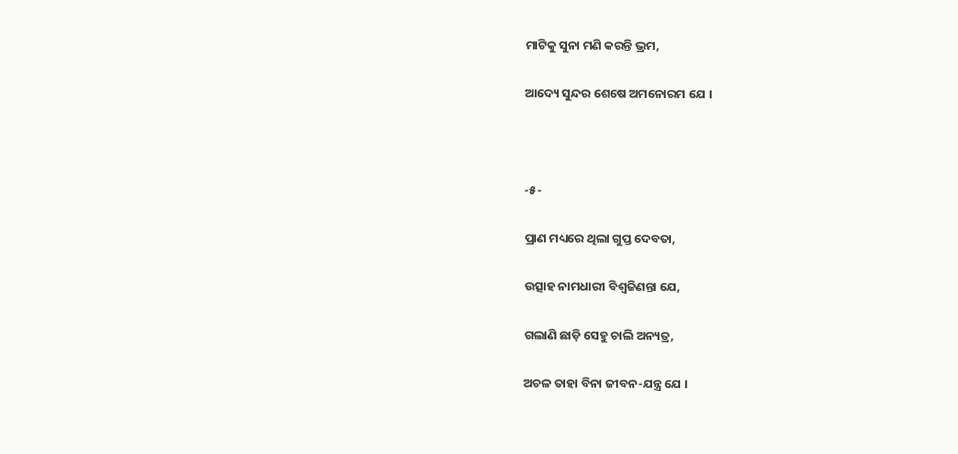ମାଟିକୁ ସୁନା ମଣି କରନ୍ତି ଭ୍ରମ,

ଆଦ୍ୟେ ସୁନ୍ଦର ଶେଷେ ଅମନୋରମ ଯେ ।



-୫-

ପ୍ରାଣ ମଧ୍ୟରେ ଥିଲା ଗୁପ୍ତ ଦେବତା,

ଉତ୍ସାହ ନାମଧାରୀ ବିଶ୍ୱଜିଣନ୍ତା ଯେ,

ଗଲାଣି ଛାଡ଼ି ସେହୁ ଚାଲି ଅନ୍ୟତ୍ର,

ଅଚଳ ତାହା ବିନା ଜୀବନ-ଯନ୍ତ୍ର ଯେ ।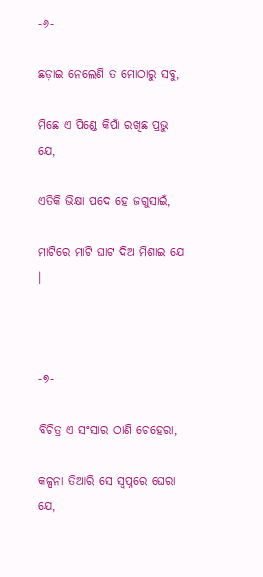-୬-

ଛଡ଼ାଇ ନେଲେଣି ତ ମୋଠାରୁ ସବୁ,

ମିଛେ ଏ ପିଣ୍ଡେ କିପାଁ ରଖିଛ ପ୍ରଭୁ ଯେ,

ଏତିକି ଭିକ୍ଷା ପଦେ ହେ ଜଗୁସାଇଁ,

ମାଟିରେ ମାଟି ଘାଟ ଦିଅ ମିଶାଇ ଯେ ।



-୭-

ବିଚିତ୍ର ଏ ସଂସାର ଠାଣି ଚେହେରା,

କଳ୍ପନା ତିଆରି ସେ ସ୍ୱପ୍ନରେ ଘେରା ଯେ,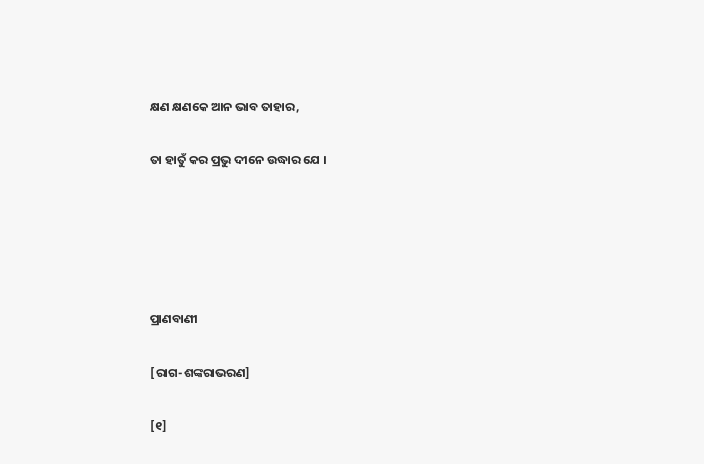କ୍ଷଣ କ୍ଷଣକେ ଆନ ଭାବ ତାହାର,

ତା ହାତୁଁ କର ପ୍ରଭୁ ଦୀନେ ଉଦ୍ଧାର ଯେ ।





ପ୍ରାଣବାଣୀ

[ରାଗ-ଶଙ୍କରାଭରଣ]

[୧]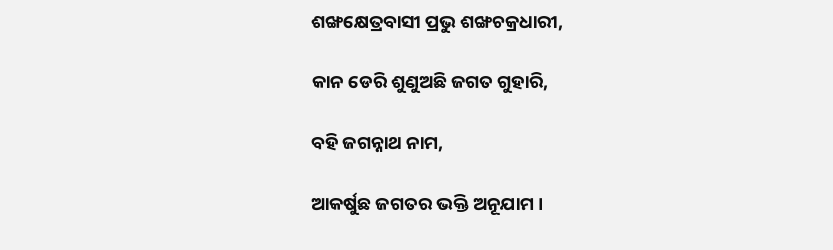ଶଙ୍ଖକ୍ଷେତ୍ରବାସୀ ପ୍ରଭୁ ଶଙ୍ଖଚକ୍ରଧାରୀ,

କାନ ଡେରି ଶୁଣୁଅଛି ଜଗତ ଗୁହାରି,

ବହି ଜଗନ୍ନାଥ ନାମ,

ଆକର୍ଷୁଛ ଜଗତର ଭକ୍ତି ଅନୂଯାମ ।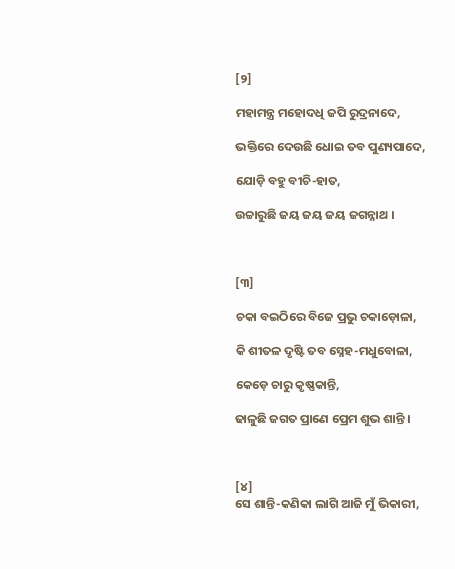[୨]

ମହାମନ୍ତ୍ର ମହୋଦଧି ଜପି ରୁଦ୍ରନାଦେ,

ଭକ୍ତିରେ ଦେଉଛି ଧୋଇ ତବ ପୁଣ୍ୟପାଦେ,

ଯୋଡ଼ି ବହୁ ବୀଚି-ହାତ,

ଉଚ୍ଚାରୁଛି ଜୟ ଜୟ ଜୟ ଜଗନ୍ନାଥ ।



[୩]

ଚକା ବଇଠିରେ ବିଜେ ପ୍ରଭୁ ଚକାଡ଼ୋଳା,

କି ଶୀତଳ ଦୃଷ୍ଟି ତବ ସ୍ନେହ-ମଧୁବୋଳା,

କେଡ଼େ ଚାରୁ କୃଷ୍ଣକାନ୍ତି,

ଢାଳୁଛି ଜଗତ ପ୍ରାଣେ ପ୍ରେମ ଶୁଭ ଶାନ୍ତି ।



[୪]
ସେ ଶାନ୍ତି-କଣିକା ଲାଗି ଆଜି ମୁଁ ଭିକାରୀ,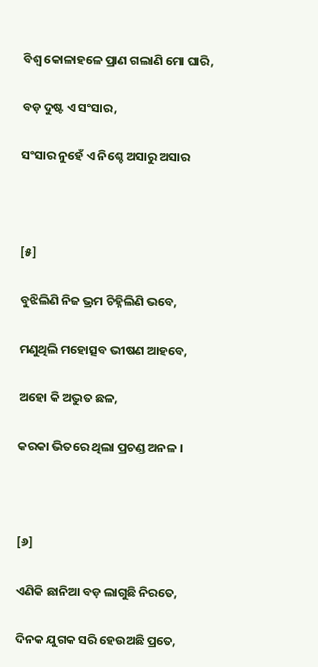ବିଶ୍ୱ କୋଳାହଳେ ପ୍ରାଣ ଗଲାଣି ମୋ ଘାରି,

ବଡ଼ ଦୁଷ୍ଟ ଏ ସଂସାର,

ସଂସାର ନୁହେଁ ଏ ନିଶ୍ଚେ ଅସାରୁ ଅସାର



[୫]

ବୁଝିଲିଣି ନିଜ ଭ୍ରମ ଚିହ୍ନିଲିଣି ଭବେ,

ମଣୁଥିଲି ମହୋତ୍ସବ ଭୀଷଣ ଆହବେ,

ଅହୋ କି ଅଦ୍ଭୁତ ଛଳ,

କରକା ଭିତରେ ଥିଲା ପ୍ରଚଣ୍ଡ ଅନଳ ।



[୬]

ଏଣିକି ଛାନିଆ ବଡ଼ ଲାଗୁଛି ନିରତେ,

ଦିନକ ଯୁଗକ ସରି ହେଉଅଛି ପ୍ରତେ,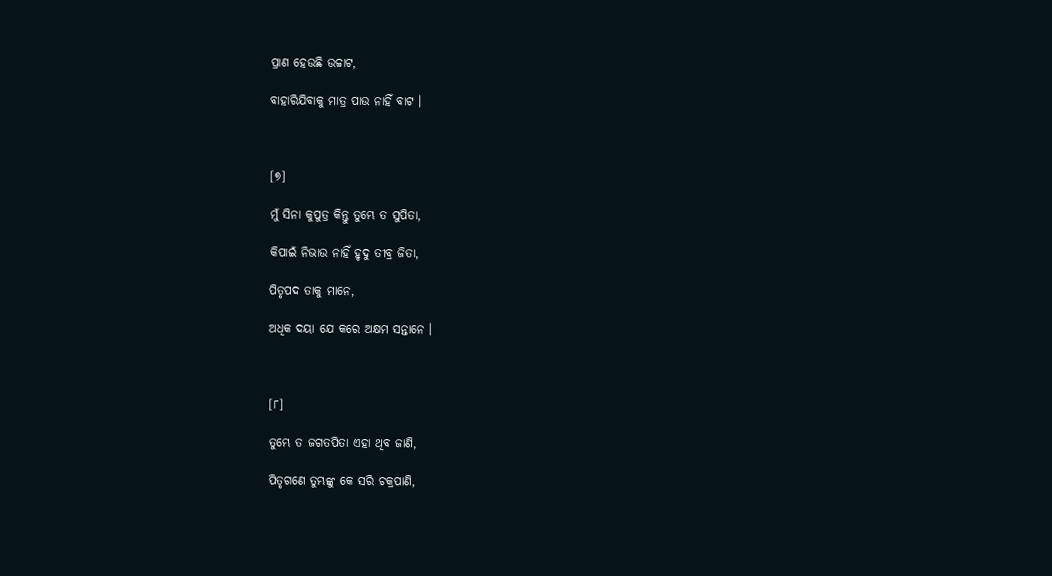ପ୍ରାଣ ହେଉଛି ଉଚ୍ଚାଟ,

ବାହାରିଯିବାକୁ ମାତ୍ର ପାଉ ନାହିଁ ବାଟ ।



[୭]

ମୁଁ ସିନା କୁପୁତ୍ର କିନ୍ତୁ ତୁମ୍ଭେ ତ ସୁପିତା,

କିପାଇଁ ନିଭାଉ ନାହିଁ ହୃଦୁ ତୀବ୍ର ଜିତା,

ପିତୃପଦ ତାକୁ ମାନେ,

ଅଧିକ ଦୟା ଯେ କରେ ଅକ୍ଷମ ସନ୍ତାନେ ।



[୮]

ତୁମ୍ଭେ ତ ଜଗତପିତା ଏହା ଥିବ ଜାଣି,

ପିତୃଗଣେ ତୁମ୍ଭଙ୍କୁ କେ ସରି ଚକ୍ରପାଣି,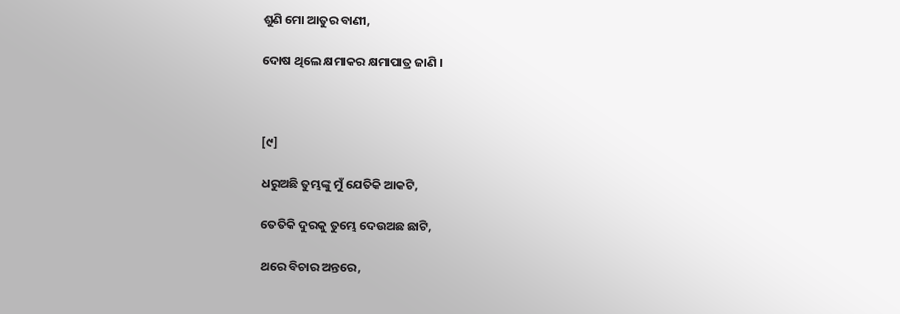ଶୁଣି ମୋ ଆତୁର ବାଣୀ,

ଦୋଷ ଥିଲେ କ୍ଷମାକର କ୍ଷମାପାତ୍ର ଜାଣି ।



[୯]

ଧରୁଅଛି ତୁମ୍ଭଙ୍କୁ ମୁଁ ଯେତିକି ଆକଟି,

ତେତିକି ଦୁରକୁ ତୁମ୍ଭେ ଦେଉଅଛ ଛାଟି,

ଥରେ ବିଚାର ଅନ୍ତରେ,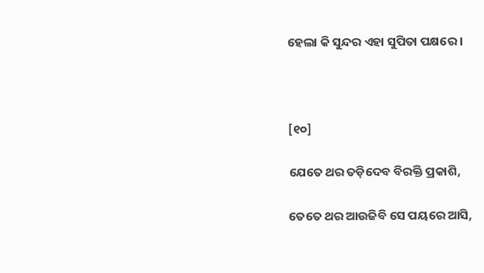ହେଲା କି ସୁନ୍ଦର ଏହା ସୁପିତା ପକ୍ଷରେ ।



[୧୦]

ଯେତେ ଥର ତଡ଼ିଦେବ ବିରକ୍ତି ପ୍ରକାଶି,

ତେତେ ଥର ଆଉଜିବି ସେ ପୟରେ ଆସି,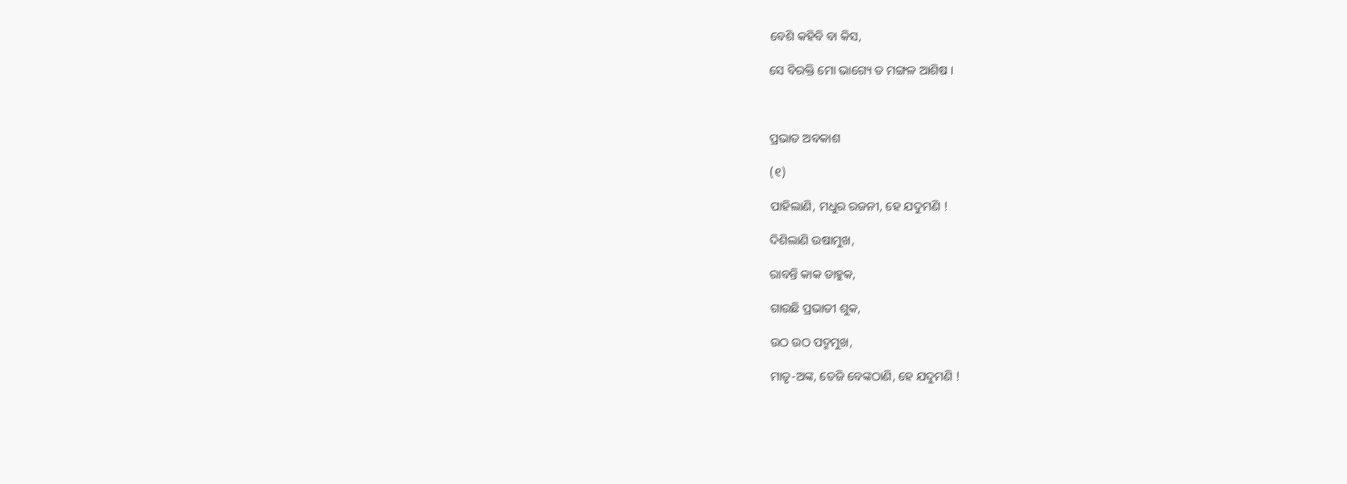ବେଶି କହିବି ବା କିସ,

ସେ ବିରକ୍ତି ମୋ ଭାଗ୍ୟେ ତ ମଙ୍ଗଳ ଆଶିଷ ।



ପ୍ରଭାତ ଅବକାଶ

(୧)

ପାହିଲାଣି, ମଧୁର ରଜନୀ, ହେ ଯଦୁମଣି !

ଦିଶିଲାଣି ଉଷାମୁଖ,

ରାବନ୍ତି କାକ ଡାହୁକ,

ଗାଉଛି ପ୍ରଭାତୀ ଶୁକ,

ଉଠ ଉଠ ପଦ୍ମମୁଖ,

ମାତୃ-ଅଙ୍କ, ତେଜି ବେଙ୍କଠାଣି, ହେ ଯଦୁମଣି !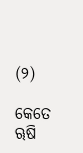(୨)

କେତେ ୠଷି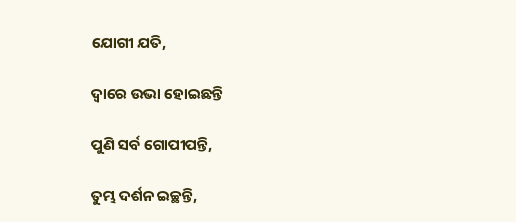ଯୋଗୀ ଯତି,

ଦ୍ୱାରେ ଉଭା ହୋଇଛନ୍ତି

ପୁଣି ସର୍ବ ଗୋପୀପନ୍ତି,

ତୁମ୍ଭ ଦର୍ଶନ ଇଚ୍ଛନ୍ତି,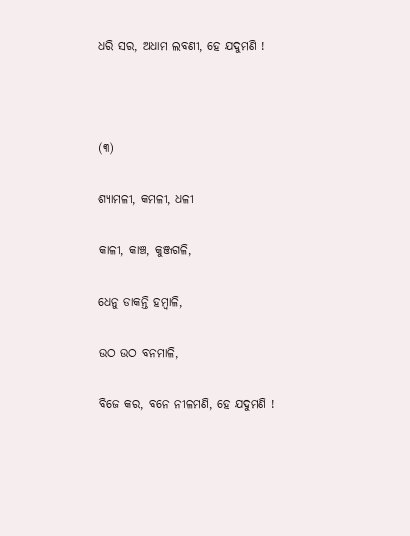ଧରି ସର, ଅଧାମ ଲବଣୀ, ହେ ଯଦୁମଣି !



(୩)

ଶ୍ୟାମଳୀ, କମଳୀ, ଧଳୀ

କାଳୀ, କାଞ୍ଚ, କୁଞ୍ଜଗଳି,

ଧେନୁ ଡାକନ୍ତି ହମ୍ବାଳି,

ଉଠ ଉଠ ବନମାଳି,

ବିଜେ କର, ବନେ ନୀଳମଣି, ହେ ଯଦୁମଣି !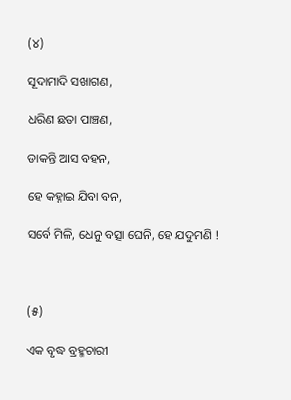(୪)

ସୂଦାମାଦି ସଖାଗଣ,

ଧରିଣ ଛତା ପାଞ୍ଚଣ,

ଡାକନ୍ତି ଆସ ବହନ,

ହେ କହ୍ନାଇ ଯିବା ବନ,

ସର୍ବେ ମିଳି, ଧେନୁ ବତ୍ସା ଘେନି, ହେ ଯଦୁମଣି !



(୫)

ଏକ ବୃଦ୍ଧ ବ୍ରହ୍ମଚାରୀ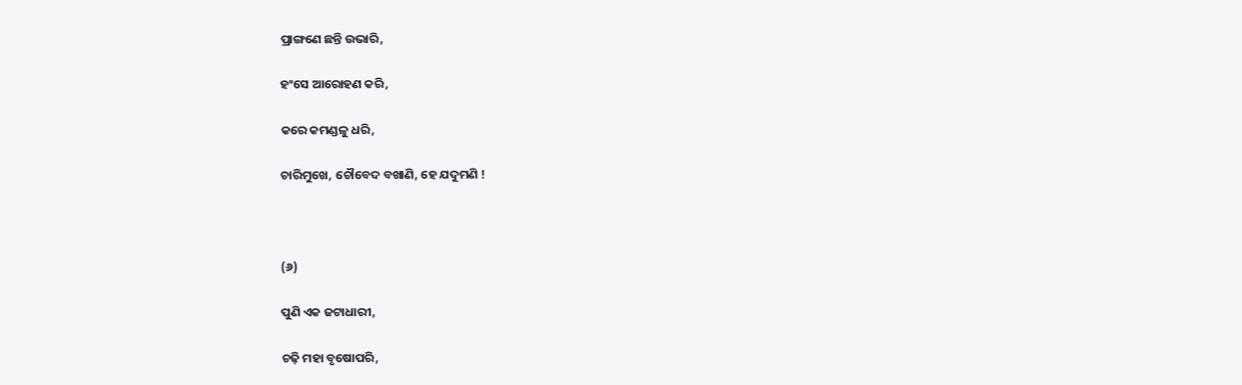ପ୍ରାଙ୍ଗଣେ ଛନ୍ତି ଉଭାରି,

ହଂସେ ଆରୋହଣ କରି,

କରେ କମଣ୍ଡଳୁ ଧରି,

ଚାରିମୁଖେ, ଚୌବେଦ ବଖାଣି, ହେ ଯଦୁମଣି !



(୬)

ପୁଣି ଏକ ଜଟାଧାରୀ,

ଚଢ଼ି ମହା ବୃଷୋପରି,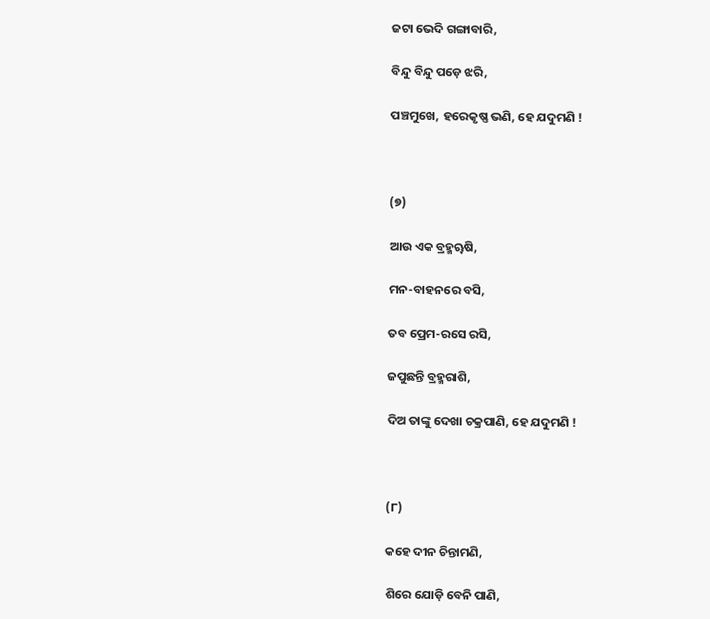ଜଟା ଭେଦି ଗଙ୍ଗାବାରି,

ବିନ୍ଦୁ ବିନ୍ଦୁ ପଡ଼େ ଝରି,

ପଞ୍ଚମୁଖେ, ହରେକୃଷ୍ଣ ଭଣି, ହେ ଯଦୁମଣି !



(୭)

ଆଉ ଏକ ବ୍ରହ୍ମୠଷି,

ମନ-ବାହନରେ ବସି,

ତବ ପ୍ରେମ-ରସେ ରସି,

ଜପୁଛନ୍ତି ବ୍ରହ୍ମରାଶି,

ଦିଅ ତାଙ୍କୁ ଦେଖା ଚକ୍ରପାଣି, ହେ ଯଦୁମଣି !



(୮)

କହେ ଦୀନ ଚିନ୍ତାମଣି,

ଶିରେ ଯୋଡ଼ି ବେନି ପାଣି,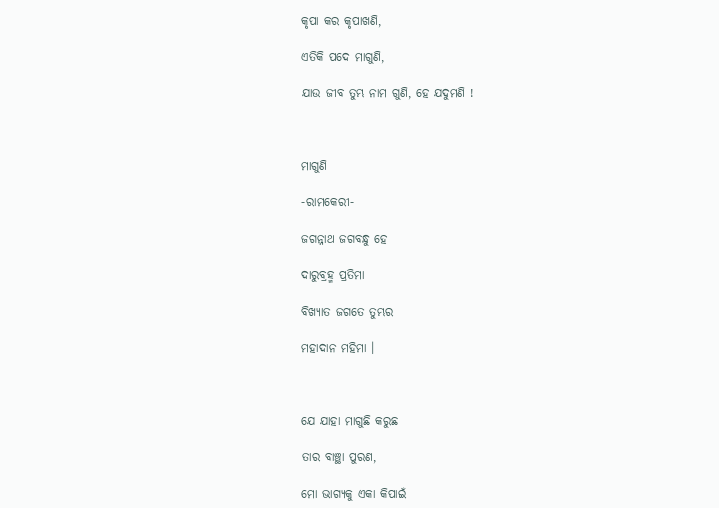କୃପା କର କୃପାଖଣି,

ଏତିକି ପଦେ ମାଗୁଣି,

ଯାଉ ଜୀବ ତୁମ୍ଭ ନାମ ଗୁଣି, ହେ ଯଦୁମଣି !



ମାଗୁଣି

-ରାମକେରୀ-

ଜଗନ୍ନାଥ ଜଗବନ୍ଧୁ ହେ

ଦାରୁବ୍ରହ୍ମ ପ୍ରତିମା

ବିଖ୍ୟାତ ଜଗତେ ତୁମ୍ଭର

ମହାଦାନ ମହିମା ।



ଯେ ଯାହା ମାଗୁଛି କରୁଛ

ତାର ବାଞ୍ଛା ପୁରଣ,

ମୋ ଭାଗ୍ୟକୁ ଏକା କିପାଇଁ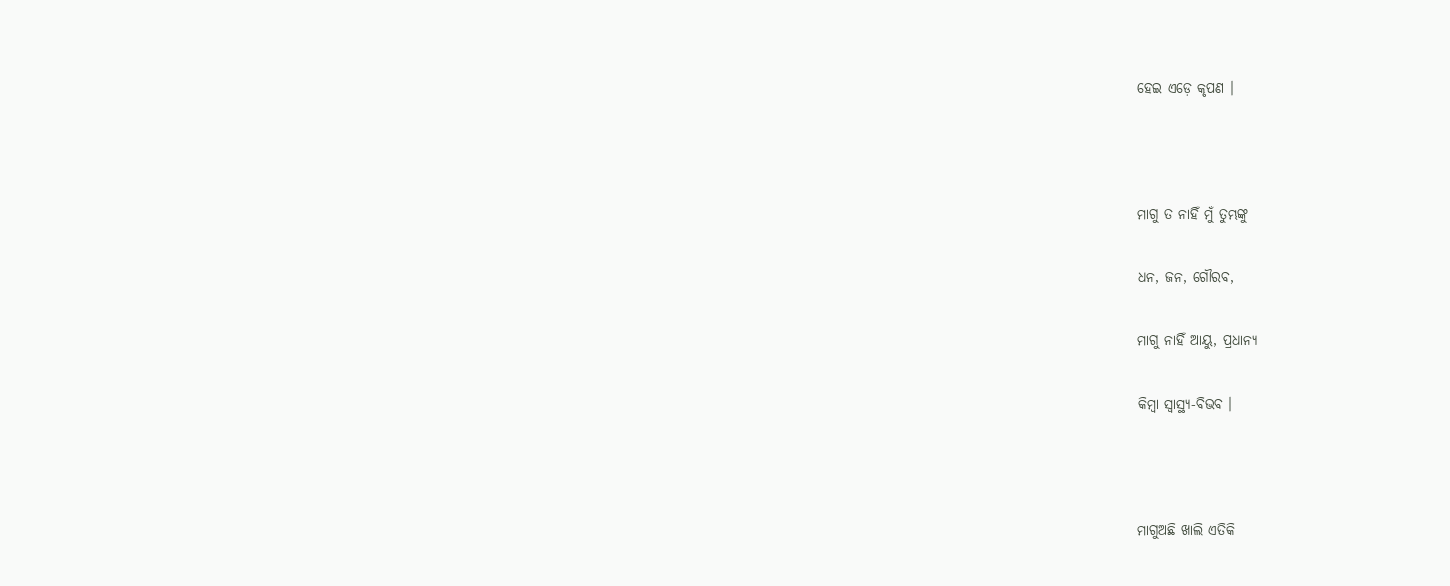ହେଇ ଏଡ଼େ କୃପଣ ।



ମାଗୁ ତ ନାହିଁ ମୁଁ ତୁମ୍ଭଙ୍କୁ

ଧନ, ଜନ, ଗୌରବ,

ମାଗୁ ନାହିଁ ଆୟୁ, ପ୍ରଧାନ୍ୟ

କିମ୍ବା ସ୍ୱାସ୍ଥ୍ୟ-ବିଭବ ।



ମାଗୁଅଛି ଖାଲି ଏତିକି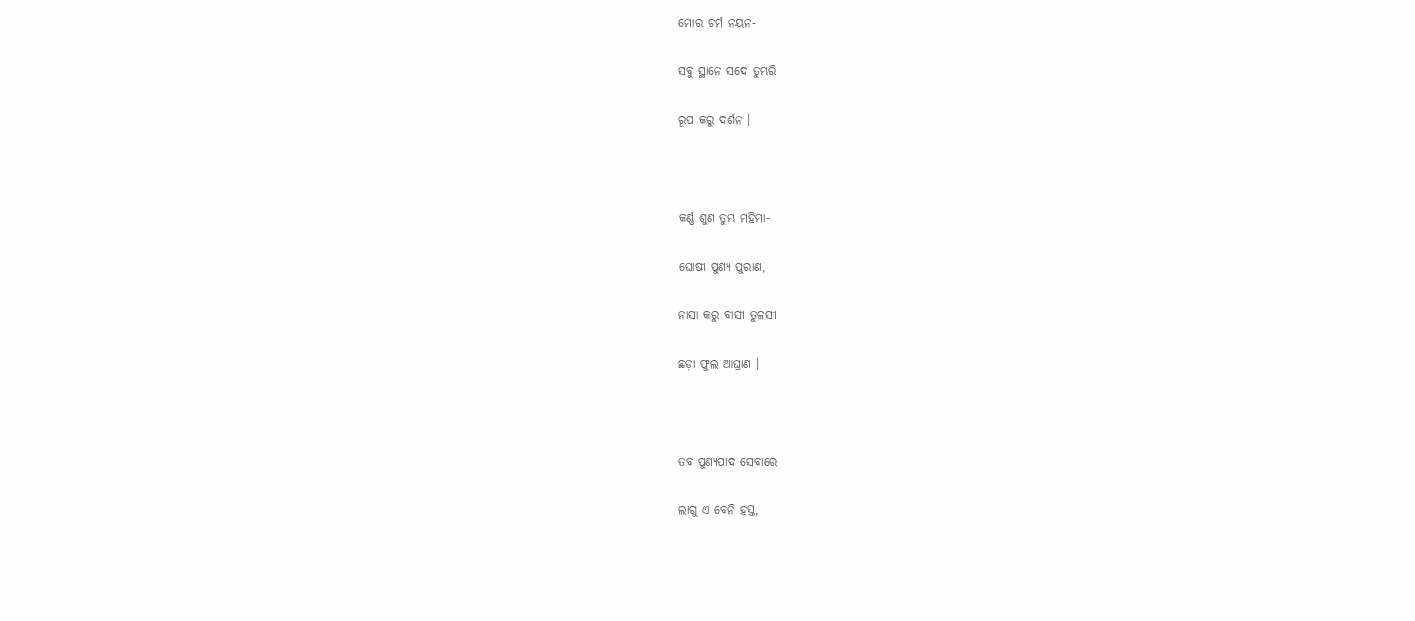ମୋର ଚର୍ମ ନୟନ-

ସବୁ ସ୍ଥାନେ ସଦେ ତୁମ୍ଭରି

ରୂପ କରୁ ଦର୍ଶନ ।



କର୍ଣ୍ଣ ଶୁଣ ତୁମ୍ଭ ମହିମା-

ଘୋଷୀ ପୁଣ୍ୟ ପୁରାଣ,

ନାସା କରୁ ବାସୀ ତୁଳସୀ

ଛଡ଼ା ଫୁଲ ଆଘ୍ରାଣ ।



ତବ ପୁଣ୍ୟପାଦ ସେବାରେ

ଲାଗୁ ଏ ବେନି ହସ୍ତ,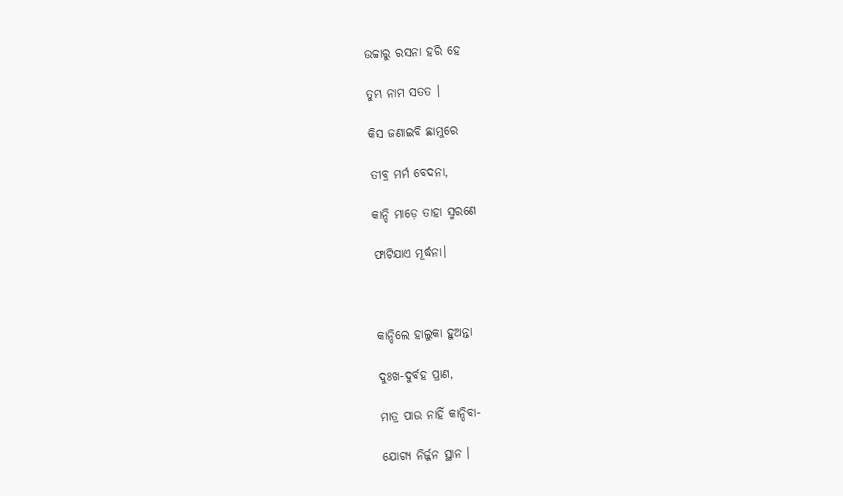ଉଚ୍ଚାରୁ ରସନା ହରି ହେ

ତୁମ୍ଭ ନାମ ସତତ ।

କିସ ଜଣାଇବି ଛାମୁରେ

ତୀବ୍ର ମର୍ମ ବେଦନା,

କାନ୍ଦି ମାଡ଼େ ତାହା ସ୍ମରଣେ

ଫାଟିଯାଏ ମୂର୍ଦ୍ଧନା।



କାନ୍ଦିଲେ ହାଲୁକା ହୁଅନ୍ତା

ଦୁଃଖ-ଦୁର୍ବହ ପ୍ରାଣ,

ମାତ୍ର ପାଉ ନାହିଁ କାନ୍ଦିବା-

ଯୋଗ୍ୟ ନିର୍ଜ୍ଜନ ସ୍ଥାନ ।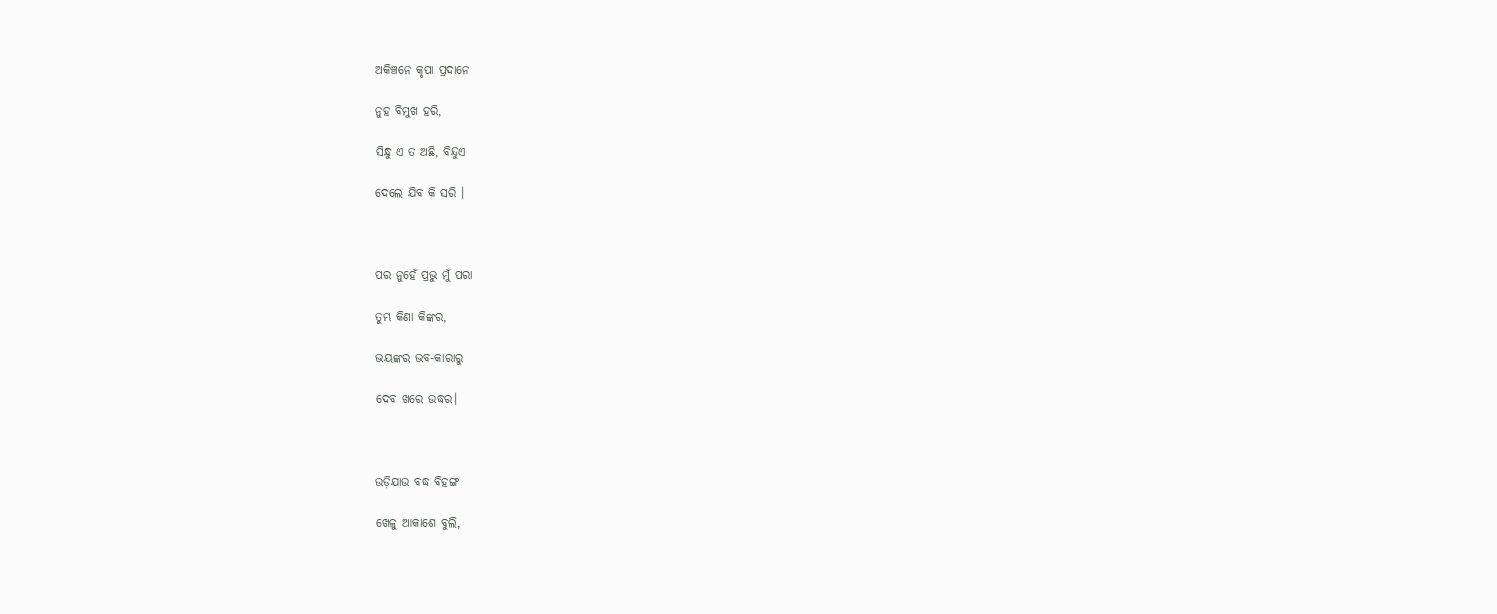ଅକିଞ୍ଚନେ କୃପା ପ୍ରଦାନେ

ନୁହ ବିମୁଖ ହରି,

ସିନ୍ଧୁ ଏ ତ ଅଛି, ବିନ୍ଦୁଏ

ଦେଲେ ଯିବ କି ସରି ।



ପର ନୁହେଁ ପ୍ରଭୁ ମୁଁ ପରା

ତୁମ୍ଭ କିଣା କିଙ୍କର,

ଭୟଙ୍କର ଭବ-କାରାରୁ

ଦେବ ଖରେ ଉଦ୍ଧର।



ଉଡ଼ିଯାଉ ବଦ୍ଧ ବିହଙ୍ଗ

ଖେଳୁ ଆକାଶେ ବୁଲି,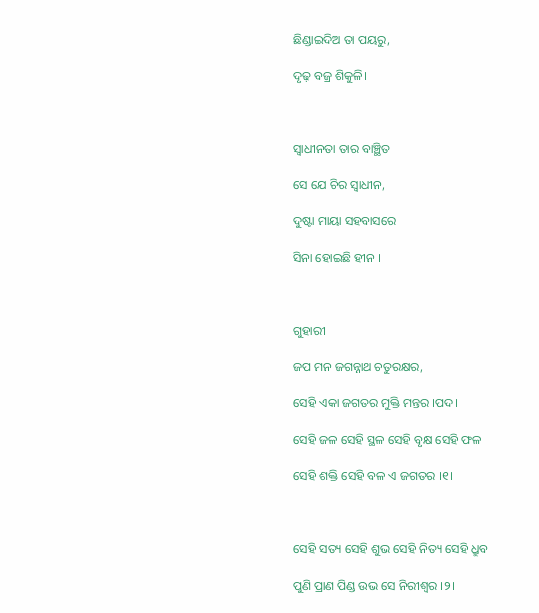ଛିଣ୍ଡାଇଦିଅ ତା ପୟରୁ,

ଦୃଢ଼ ବଜ୍ର ଶିକୁଳି।



ସ୍ୱାଧୀନତା ତାର ବାଞ୍ଛିତ

ସେ ଯେ ଚିର ସ୍ୱାଧୀନ,

ଦୁଷ୍ଟା ମାୟା ସହବାସରେ

ସିନା ହୋଇଛି ହୀନ ।



ଗୁହାରୀ

ଜପ ମନ ଜଗନ୍ନାଥ ଚତୁରକ୍ଷର,

ସେହି ଏକା ଜଗତର ମୁକ୍ତି ମନ୍ତର ।ପଦ।

ସେହି ଜଳ ସେହି ସ୍ଥଳ ସେହି ବୃକ୍ଷ ସେହି ଫଳ

ସେହି ଶକ୍ତି ସେହି ବଳ ଏ ଜଗତର ।୧।



ସେହି ସତ୍ୟ ସେହି ଶୁଭ ସେହି ନିତ୍ୟ ସେହି ଧ୍ରୁବ

ପୁଣି ପ୍ରାଣ ପିଣ୍ଡ ଉଭ ସେ ନିରୀଶ୍ୱର ।୨।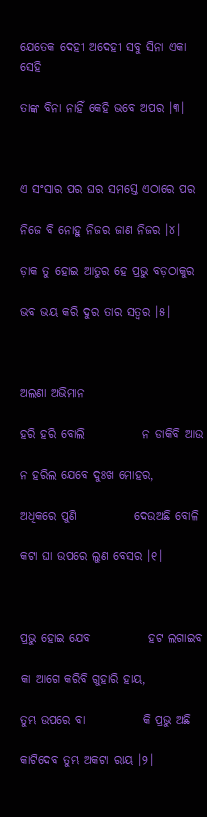ଯେତେକ ଦେହୀ ଅଦେହୀ ସବୁ ସିନା ଏକା ସେହି

ତାଙ୍କ ବିନା ନାହିଁ କେହି ଭବେ ଅପର ।୩।



ଏ ସଂସାର ପର ଘର ସମସ୍ତେ ଏଠାରେ ପର

ନିଜେ ବି ନୋହୁ ନିଜର ଜାଣ ନିଜର ।୪।

ଡ଼ାକ ତୁ ହୋଇ ଆତୁର ହେ ପ୍ରଭୁ ବଡ଼ଠାକୁର

ଭବ ଭୟ କରି ଦୁର ତାର ସତ୍ୱର ।୫।



ଅଲଣା ଅଭିମାନ

ହରି ହରି ବୋଲି            ନ ଡାକିବି ଆଉ

ନ ହରିଲ ଯେବେ ଦୁଃଖ ମୋହର,

ଅଧିକରେ ପୁଣି            ଦେଉଅଛି ବୋଳି

କଟା ଘା ଉପରେ ଲୁଣ ବେସର ।୧।



ପ୍ରଭୁ ହୋଇ ଯେବ            ହଟ ଲଗାଇବ

କା ଆଗେ କରିବି ଗୁହାରି ହାୟ,

ତୁମ୍ଭ ଉପରେ ବା            କି ପ୍ରଭୁ ଅଛି

କାଟିଦେବ ତୁମ୍ଭ ଅକଟା ରାୟ ।୨।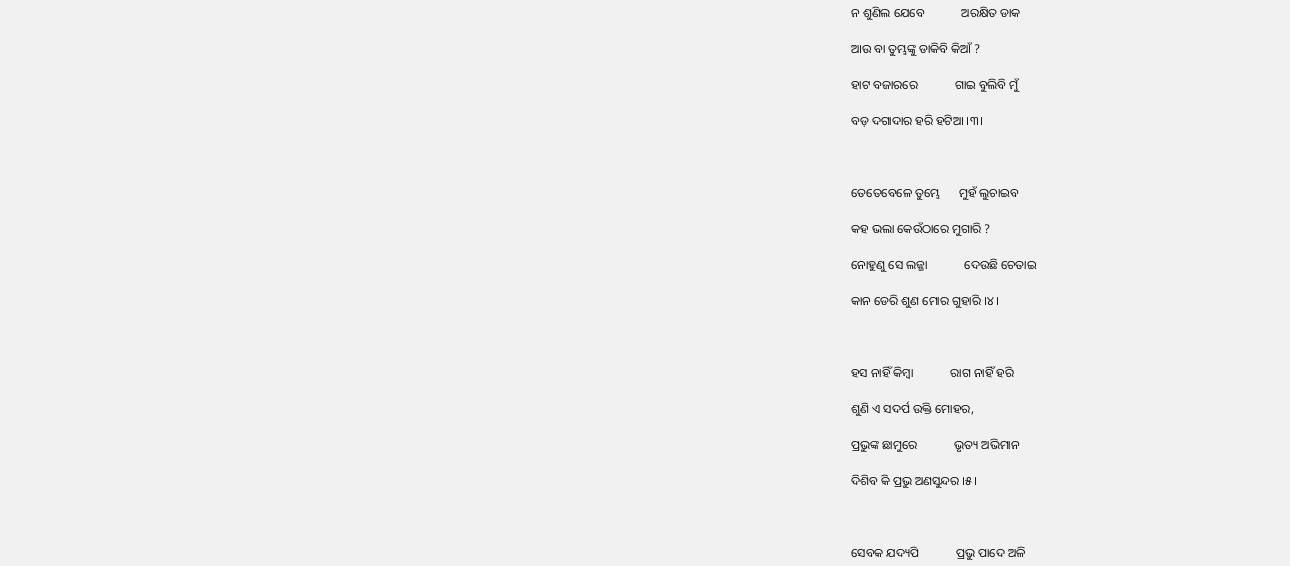ନ ଶୁଣିଲ ଯେବେ            ଅରକ୍ଷିତ ଡାକ

ଆଉ ବା ତୁମ୍ଭଙ୍କୁ ଡାକିବି କିଆଁ ?

ହାଟ ବଜାରରେ            ଗାଇ ବୁଲିବି ମୁଁ

ବଡ଼ ଦଗାଦାର ହରି ହଟିଆ ।୩।



ତେତେବେଳେ ତୁମ୍ଭେ      ମୁହଁ ଲୁଚାଇବ

କହ ଭଲା କେଉଁଠାରେ ମୁଗାରି ?

ନୋହୁଣୁ ସେ ଲଜ୍ଜା            ଦେଉଛି ଚେତାଇ

କାନ ଡେରି ଶୁଣ ମୋର ଗୁହାରି ।୪।



ହସ ନାହିଁ କିମ୍ବା            ରାଗ ନାହିଁ ହରି

ଶୁଣି ଏ ସଦର୍ପ ଉକ୍ତି ମୋହର,

ପ୍ରଭୁଙ୍କ ଛାମୁରେ            ଭୃତ୍ୟ ଅଭିମାନ

ଦିଶିବ କି ପ୍ରଭୁ ଅଣସୁନ୍ଦର ।୫।



ସେବକ ଯଦ୍ୟପି            ପ୍ରଭୁ ପାଦେ ଅଳି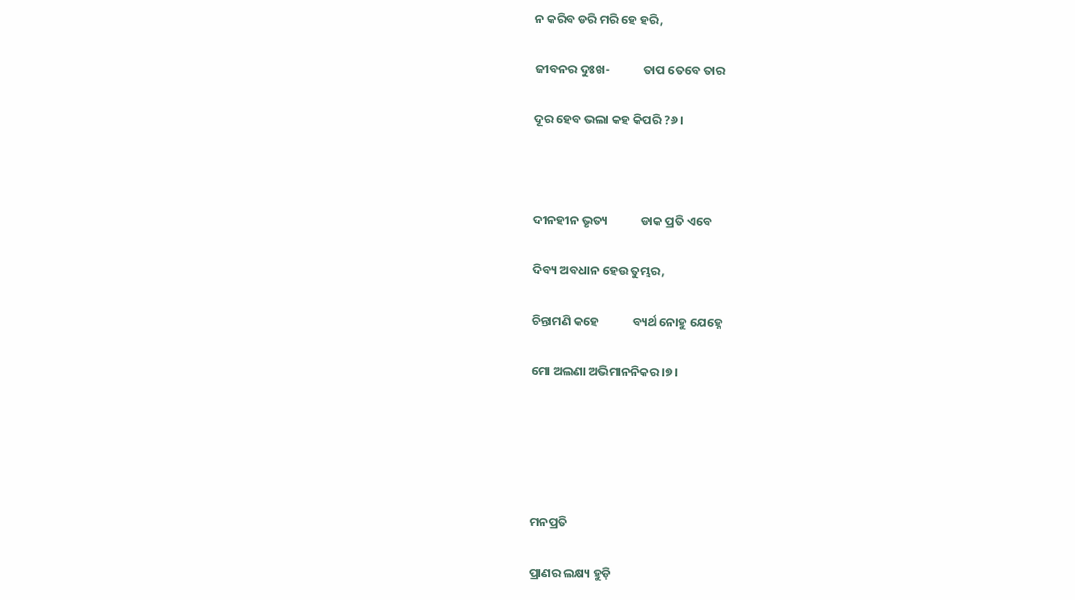ନ କରିବ ଡରି ମରି ହେ ହରି,

ଜୀବନର ଦୁଃଖ-            ତାପ ତେବେ ତାର

ଦୂର ହେବ ଭଲା କହ କିପରି ?୬।



ଦୀନହୀନ ଭୃତ୍ୟ            ଡାକ ପ୍ରତି ଏବେ

ଦିବ୍ୟ ଅବଧାନ ହେଉ ତୁମ୍ଭର,

ଚିନ୍ତାମଣି କହେ            ବ୍ୟର୍ଥ ନୋହୁ ଯେହ୍ନେ

ମୋ ଅଲଣା ଅଭିମାନନିକର ।୭।





ମନପ୍ରତି

ପ୍ରାଣର ଲକ୍ଷ୍ୟ ହୁଡ଼ି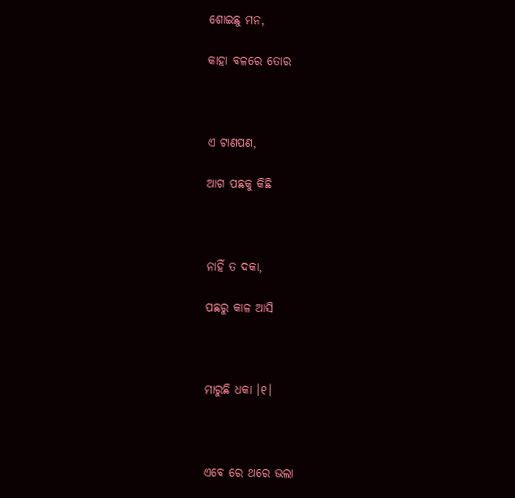ଶୋଇଛୁ ମନ,

କାହା ବଳରେ ତୋର



ଏ ଟାଣପଣ,

ଆଗ ପଛକୁ କିଛି



ନାହିଁ ତ ଦକା,

ପଛରୁ କାଳ ଆସି



ମାରୁଛି ଧକା ।୧।



ଏବେ ରେ ଥରେ ଭଲା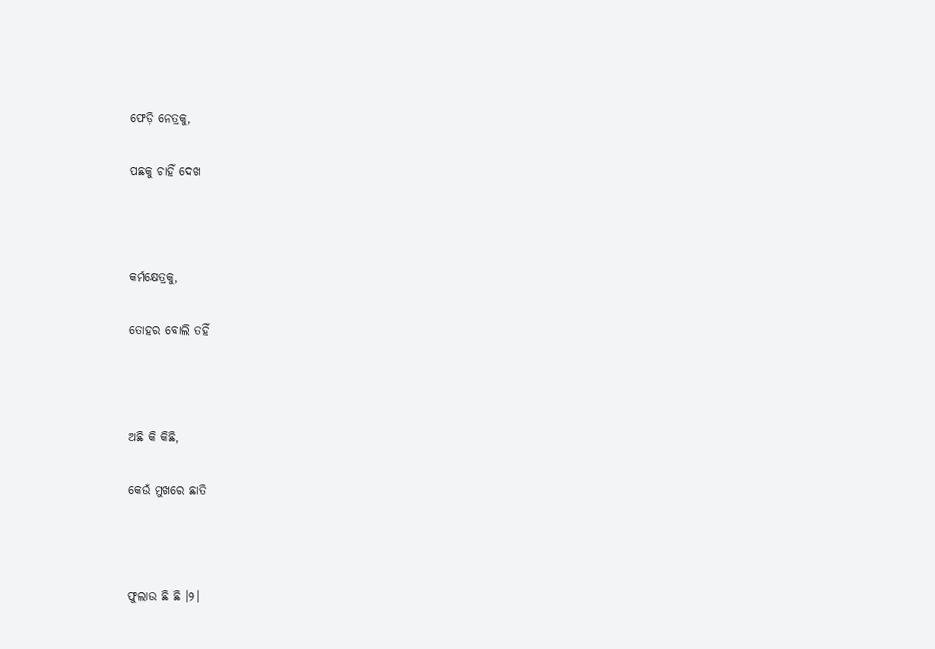ଫେଡ଼ି ନେତ୍ରକୁ,

ପଛକୁ ଚାହିଁ ଦେଖ



କର୍ମକ୍ଷେତ୍ରକୁ,

ତୋହର ବୋଲି ତହିଁ



ଅଛି କି କିଛି,

କେଉଁ ମୁଖରେ ଛାତି



ଫୁଲାଉ ଛି ଛି ।୨।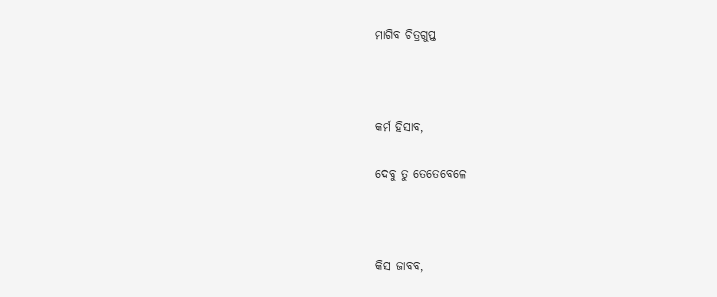ମାଗିବ ଚିତ୍ରଗୁପ୍ତ



କର୍ମ ହିସାବ,

ଦେବୁ ତୁ ତେତେବେଳେ



କିସ ଜାବବ,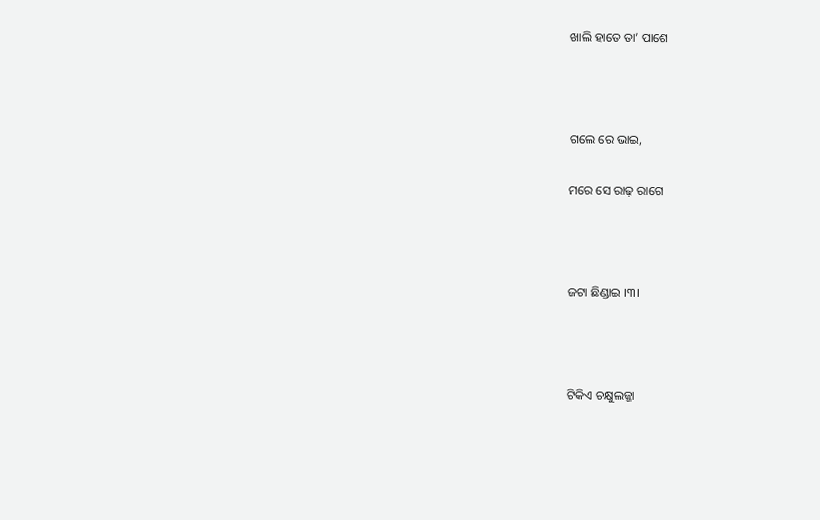ଖାଲି ହାତେ ତା’ ପାଶେ



ଗଲେ ରେ ଭାଇ,

ମରେ ସେ ରାଢ଼ ରାଗେ



ଜଟା ଛିଣ୍ଡାଇ ।୩।



ଟିକିଏ ଚକ୍ଷୁଲଜ୍ଜା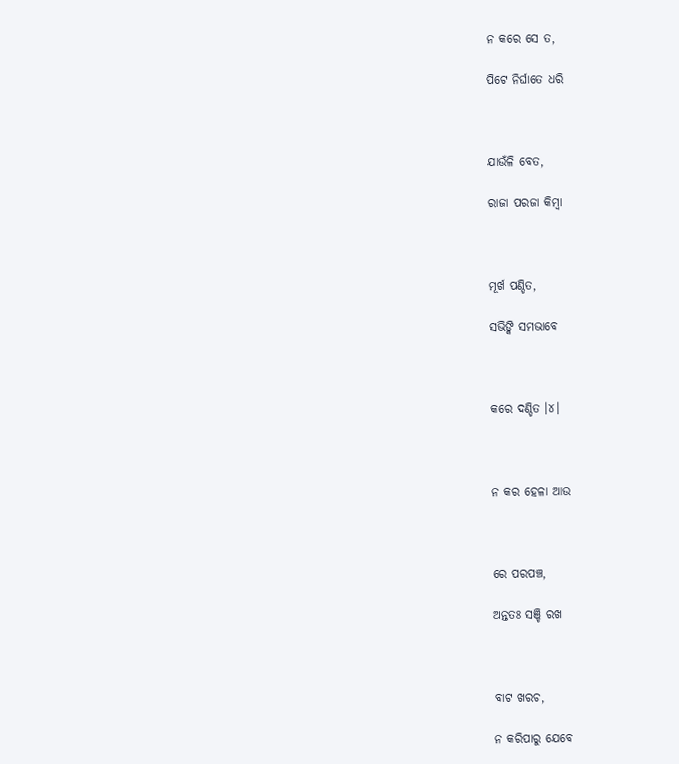ନ କରେ ସେ ତ,

ପିଟେ ନିର୍ଘାତେ ଧରି



ଯାଉଁଳି ବେତ,

ରାଜା ପରଜା କିମ୍ବା



ମୂର୍ଖ ପଣ୍ଡିତ,

ସଭିଙ୍କି ସମଭାବେ



କରେ ଦଣ୍ଡିତ ।୪।



ନ କର ହେଳା ଆଉ



ରେ ପରପଞ୍ଚ,

ଅନ୍ତତଃ ସଞ୍ଚି ରଖ



ବାଟ ଖରଚ,

ନ କରିପାରୁ ଯେବେ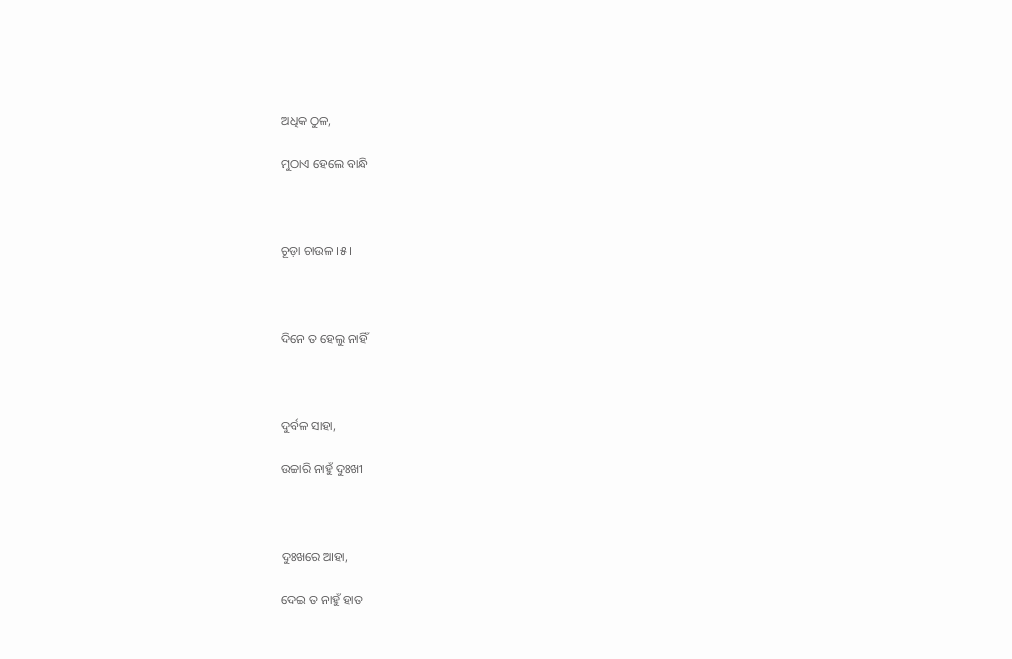ଅଧିକ ଠୁଳ,

ମୁଠାଏ ହେଲେ ବାନ୍ଧି



ଚୂଡ଼ା ଚାଉଳ ।୫।



ଦିନେ ତ ହେଲୁ ନାହିଁ



ଦୁର୍ବଳ ସାହା,

ଉଚ୍ଚାରି ନାହୁଁ ଦୁଃଖୀ



ଦୁଃଖରେ ଆହା,

ଦେଇ ତ ନାହୁଁ ହାତ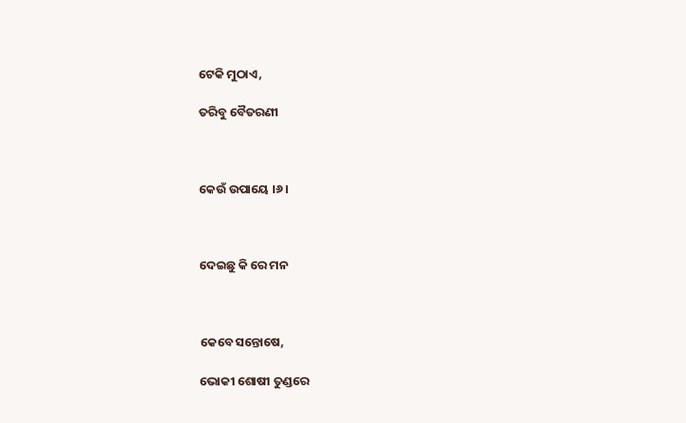ଟେକି ମୁଠାଏ,

ତରିବୁ ବୈତରଣୀ



କେଉଁ ଉପାୟେ ।୬।



ଦେଇଛୁ କି ରେ ମନ



କେବେ ସନ୍ତୋଷେ,

ଭୋକୀ ଶୋଷୀ ତୁଣ୍ଡରେ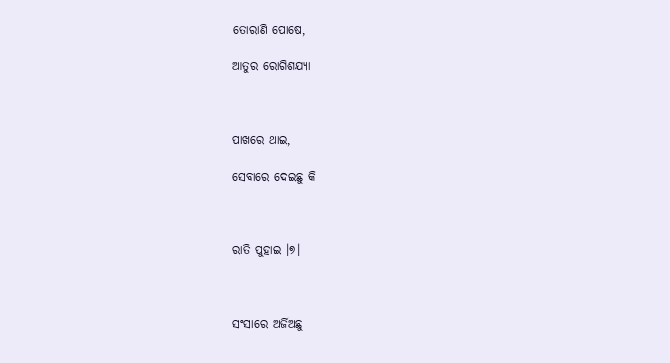ତୋରାଣି ପୋଷେ,

ଆତୁର ରୋଗିଶଯ୍ୟା



ପାଖରେ ଥାଇ,

ସେବାରେ ଦେଇଛୁ କି



ରାତି ପୁହାଇ ।୭।



ସଂସାରେ ଅର୍ଜିଅଛୁ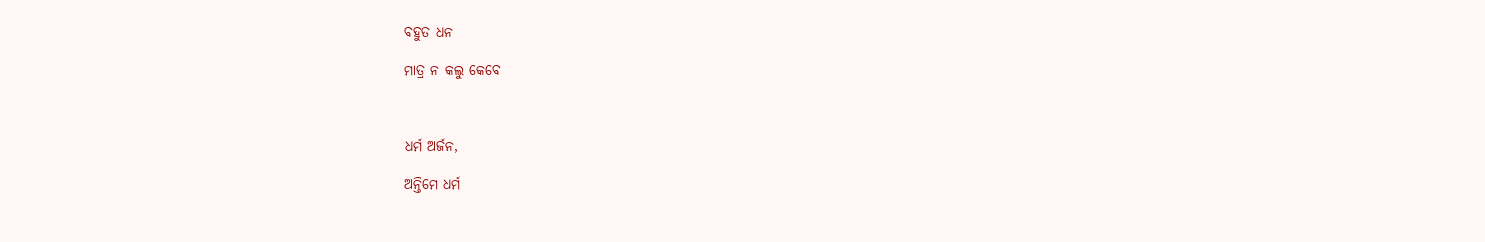ବହୁତ ଧନ

ମାତ୍ର ନ କଲୁ କେବେ



ଧର୍ମ ଅର୍ଜନ,

ଅନ୍ତିମେ ଧର୍ମ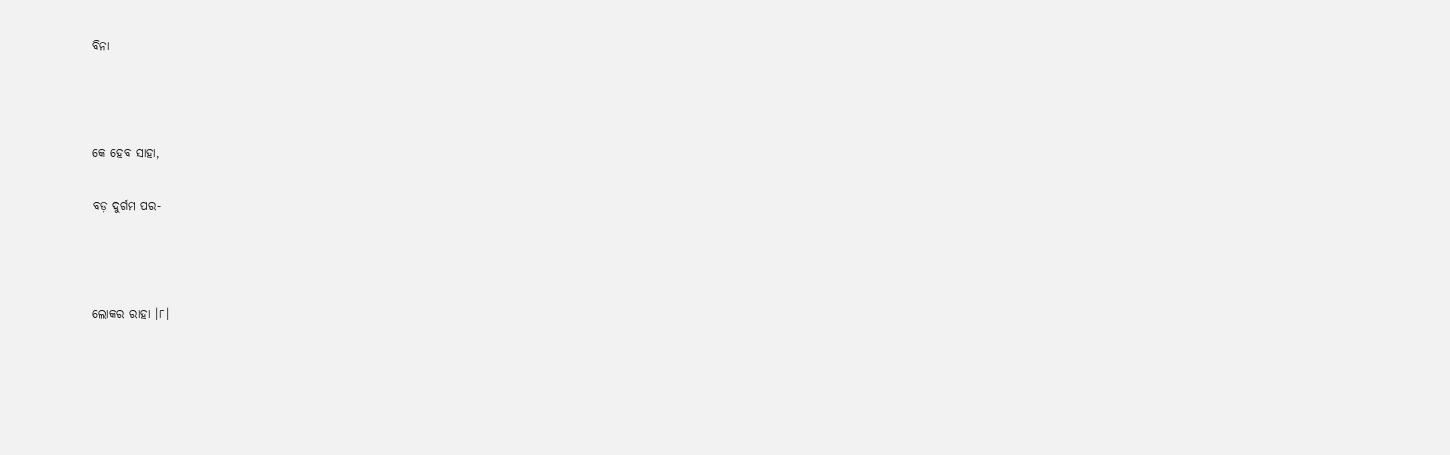ବିନା



କେ ହେବ ସାହା,

ବଡ଼ ଦୁର୍ଗମ ପର-



ଲୋକର ରାହା ।୮।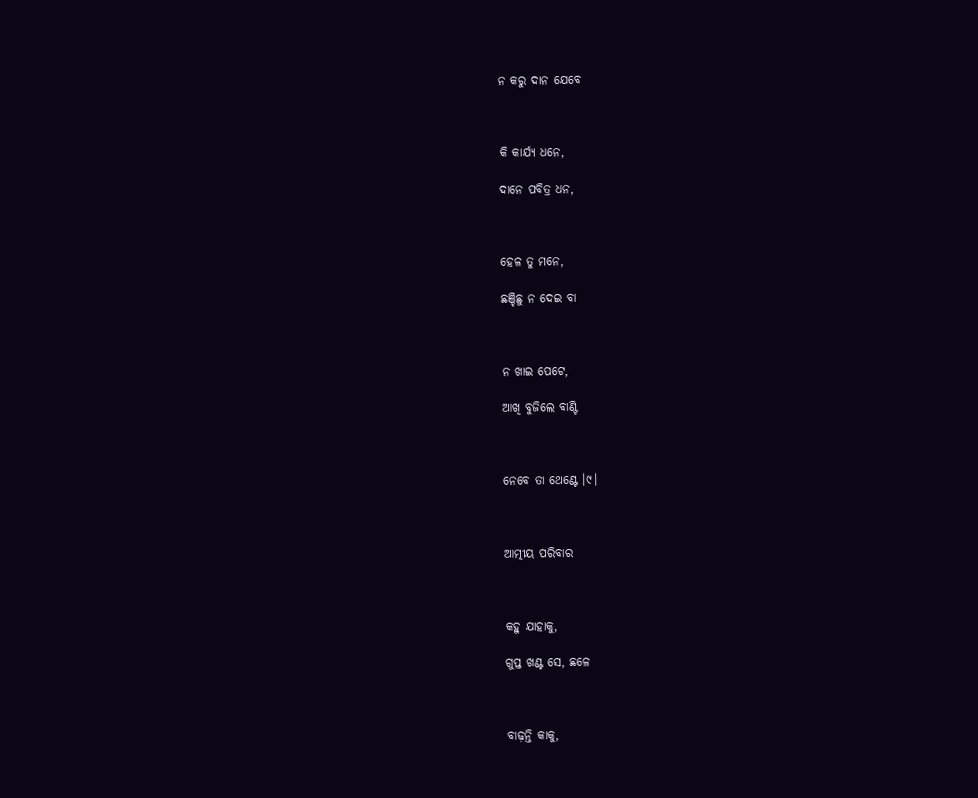ନ କରୁ ଦାନ ଯେବେ



କି କାର୍ଯ୍ୟ ଧନେ,

ଦାନେ ପବିତ୍ର ଧନ,



ହେଳ ତୁ ମନେ,

ଛଞ୍ଚିଛୁ ନ ଦେଇ ବା



ନ ଖାଇ ପେଟେ,

ଆଖି ବୁଜିଲେ ବାଣ୍ଟି



ନେବେ ତା ଥେଣ୍ଟେ ।୯।



ଆତ୍ମୀୟ ପରିବାର



କହୁ ଯାହାକୁ,

ଗୁପ୍ତ ଖଣ୍ଟ ସେ, ଛଳେ



ବାଢ଼ନ୍ତି କାକୁ,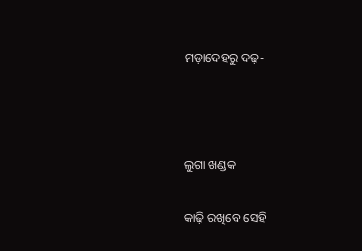ମଡ଼ାଦେହରୁ ଦଢ଼-



ଲୁଗା ଖଣ୍ଡକ

କାଢ଼ି ରଖିବେ ସେହି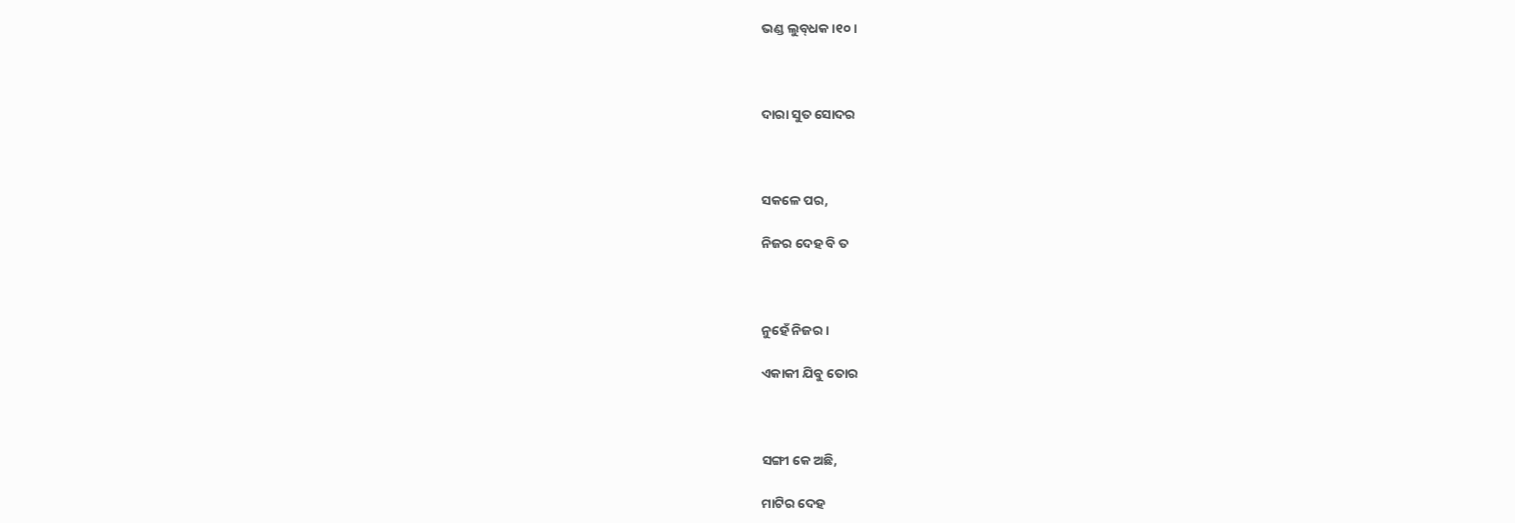ଭଣ୍ଡ ଲୁବ୍‌ଧକ ।୧୦।



ଦାରା ସୁତ ସୋଦର



ସକଳେ ପର,

ନିଜର ଦେହ ବି ତ



ନୁହେଁ ନିଜର ।

ଏକାକୀ ଯିବୁ ତୋର



ସଙ୍ଗୀ କେ ଅଛି,

ମାଟିର ଦେହ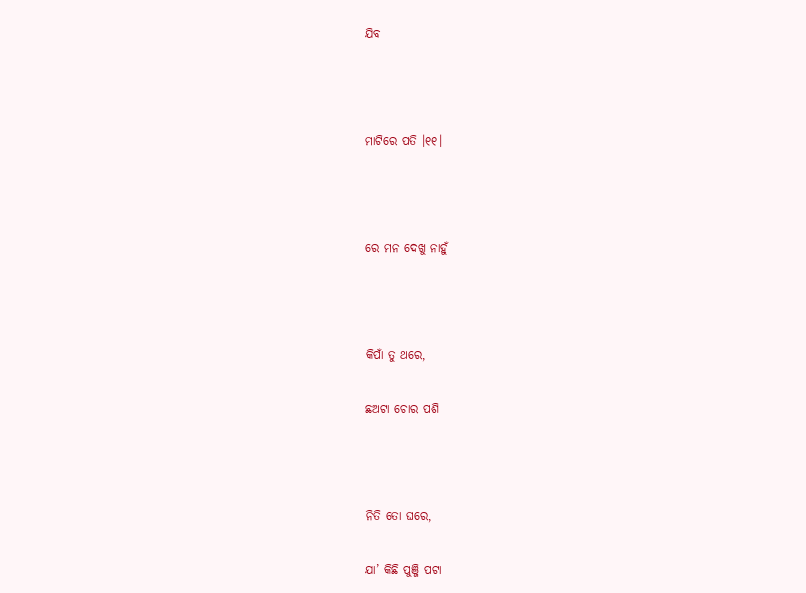ଯିବ



ମାଟିରେ ପତି ।୧୧।



ରେ ମନ ଦେଖୁ ନାହୁଁ



କିପାଁ ତୁ ଥରେ,

ଛଅଟା ଚୋର ପଶି



ନିତି ତୋ ଘରେ,

ଯା’ କିଛି ପୁଞ୍ଜି ପଟା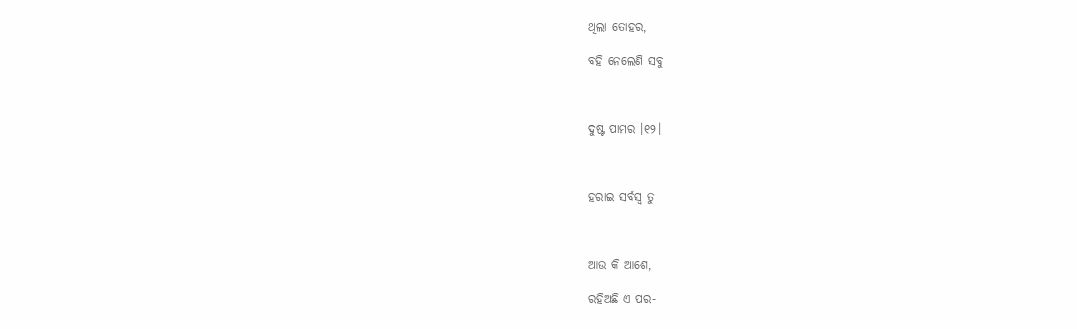ଥିଲା ତୋହର,

ବହି ନେଲେଣି ସବୁ



ଦୁଷ୍ଟ ପାମର ।୧୨।



ହରାଇ ସର୍ବସ୍ୱ ତୁ



ଆଉ କି ଆଶେ,

ରହିଅଛି ଏ ପର-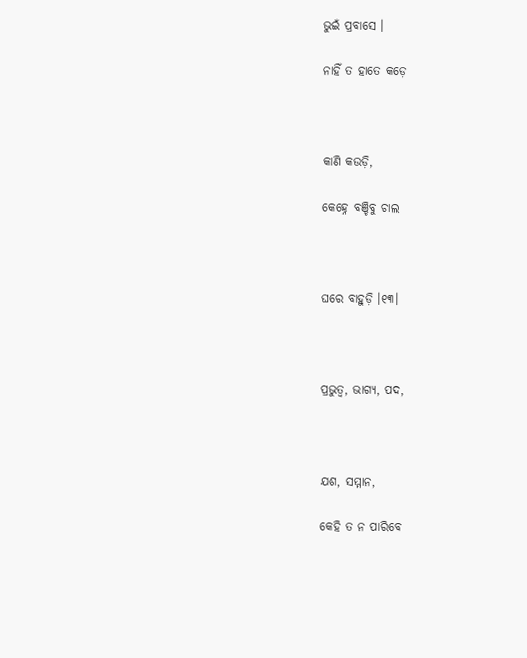ଭୁଇଁ ପ୍ରବାସେ ।

ନାହିଁ ତ ହାତେ କଡ଼େ



କାଣି କଉଡ଼ି,

କେହ୍ନେ ବଞ୍ଚିବୁ ଚାଲ



ଘରେ ବାହୁଡ଼ି ।୧୩।



ପ୍ରଭୁତ୍ୱ, ଭାଗ୍ୟ, ପଦ,



ଯଶ, ସମ୍ମାନ,

କେହି ତ ନ ପାରିବେ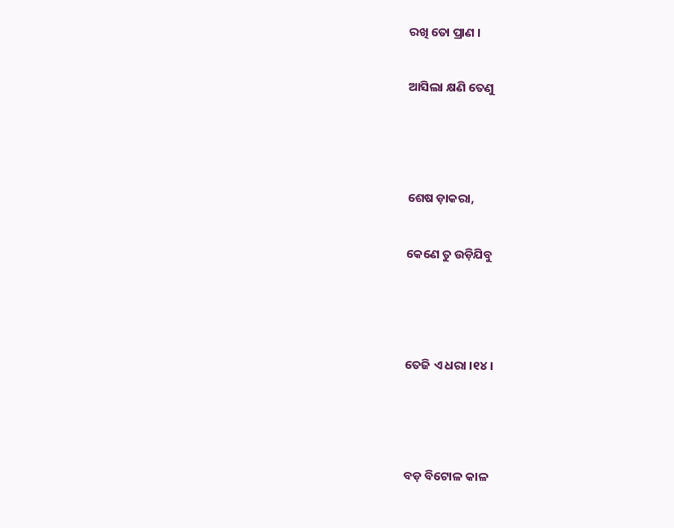ରଖି ତୋ ପ୍ରାଣ ।

ଆସିଲା କ୍ଷଣି ତେଣୁ



ଶେଷ ଡ଼ାକରା,

କେଣେ ତୁ ଉଡ଼ିଯିବୁ



ତେଜି ଏ ଧରା ।୧୪।



ବଡ଼ ବିଟୋଳ କାଳ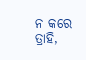ନ କରେ ତ୍ରାହି,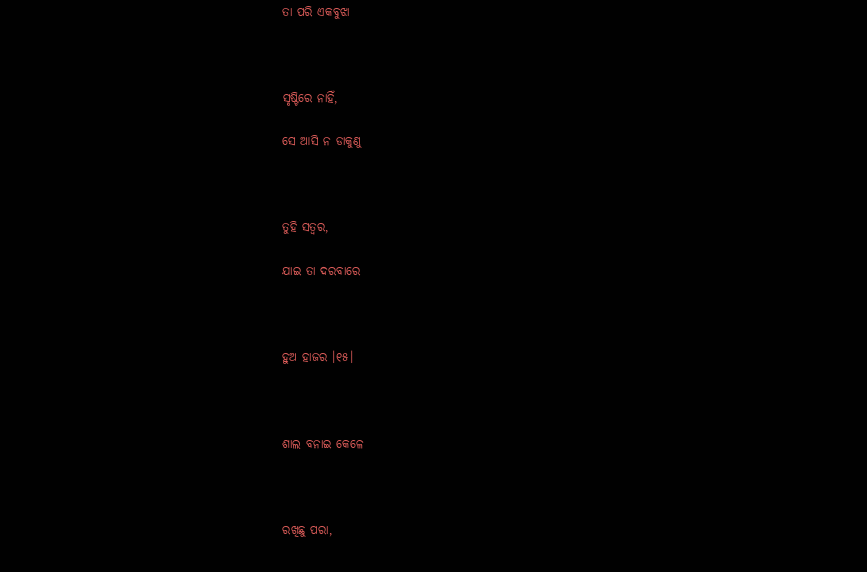ତା ପରି ଏକବୁଝା



ସୃଷ୍ଟିରେ ନାହିଁ,

ସେ ଆସି ନ ଡାକୁଣୁ



ତୁହି ସତ୍ୱର,

ଯାଇ ତା ଦରବାରେ



ହୁଅ ହାଜର ।୧୫।



ଶାଲ ବନାଇ କେଳେ



ରଖିଛୁ ପରା,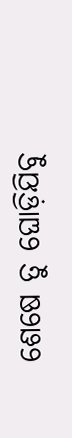ଶେଷେ ତୁ ଘୋଡ଼ିଯିବୁ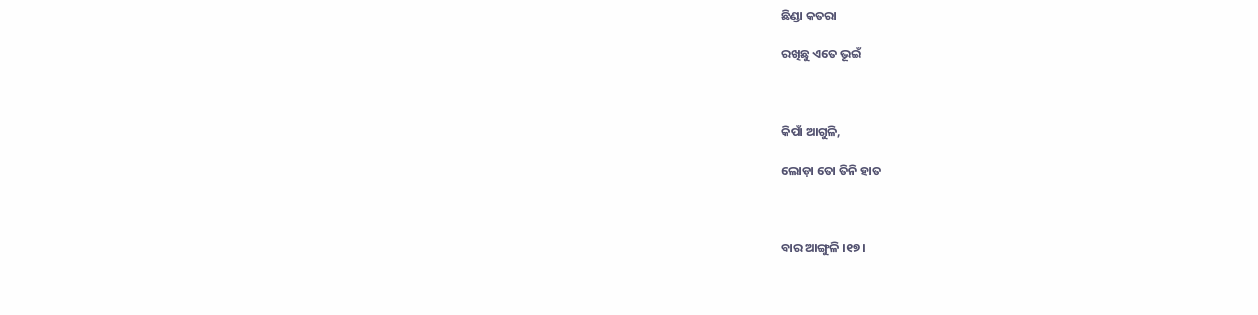ଛିଣ୍ଡା କତରା

ରଖିଛୁ ଏତେ ଭୂଇଁ



କିପାଁ ଆଗୁଳି,

ଲୋଡ଼ା ତୋ ତିନି ହାତ



ବାର ଆଙ୍ଗୁଳି ।୧୭।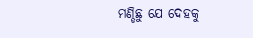ମଣ୍ଡିଛୁ ଯେ ଦେହକୁ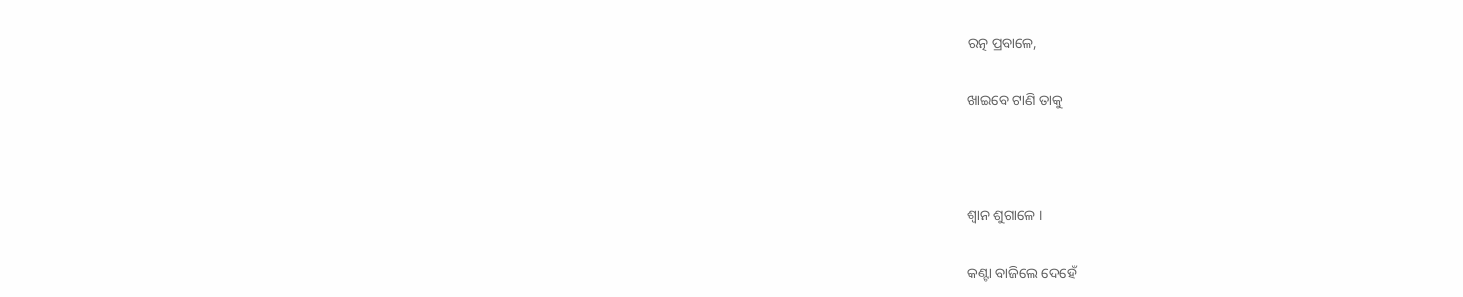ରତ୍ନ ପ୍ରବାଳେ,

ଖାଇବେ ଟାଣି ତାକୁ



ଶ୍ୱାନ ଶୁଗାଳେ ।

କଣ୍ଟା ବାଜିଲେ ଦେହେଁ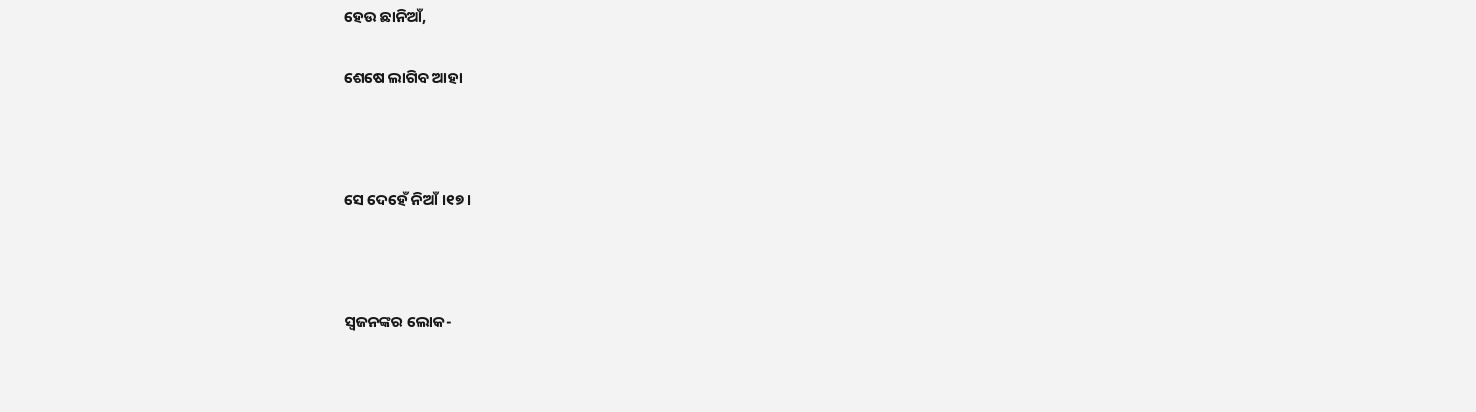ହେଉ ଛାନିଆଁ,

ଶେଷେ ଲାଗିବ ଆହା



ସେ ଦେହେଁ ନିଆଁ ।୧୭।



ସ୍ୱଜନଙ୍କର ଲୋକ-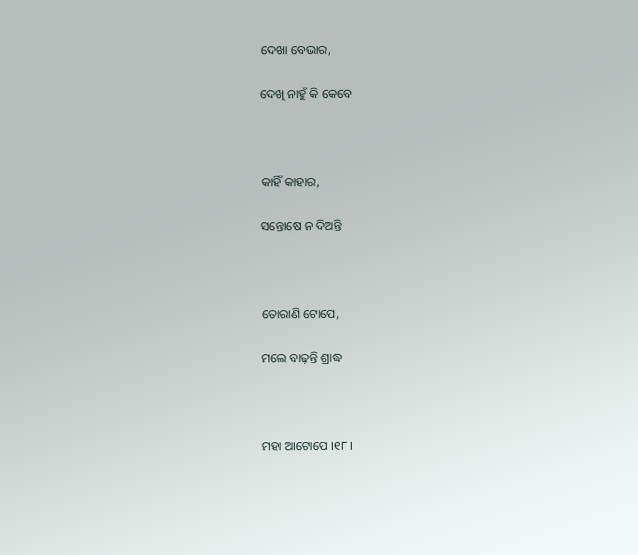ଦେଖା ବେଭାର,

ଦେଖି ନାହୁଁ କି କେବେ



କାହିଁ କାହାର,

ସନ୍ତୋଷେ ନ ଦିଅନ୍ତି



ତୋରାଣି ଟୋପେ,

ମଲେ ବାଢ଼ନ୍ତି ଶ୍ରାଦ୍ଧ



ମହା ଆଟୋପେ ।୧୮।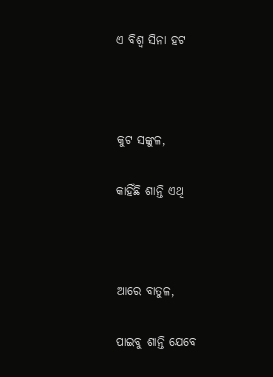ଏ ବିଶ୍ୱ ସିନା ହଟ



କୁଟ ସଙ୍କୁଳ,

କାହିଁଛି ଶାନ୍ତି ଏଥି



ଆରେ ବାତୁଳ,

ପାଇବୁ ଶାନ୍ତି ଯେବେ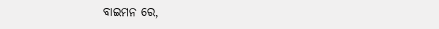ବାଇମନ ରେ,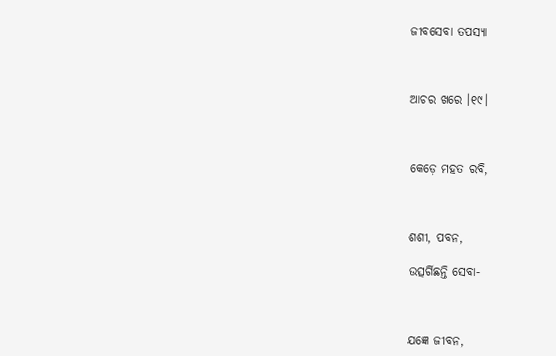ଜୀବସେବା ତପସ୍ୟା



ଆଚର ଖରେ ।୧୯।



କେଡ଼େ ମହତ ରବି,



ଶଶୀ, ପବନ,

ଉତ୍ସର୍ଗିଛନ୍ତି ସେବା-



ଯଜ୍ଞେ ଜୀବନ,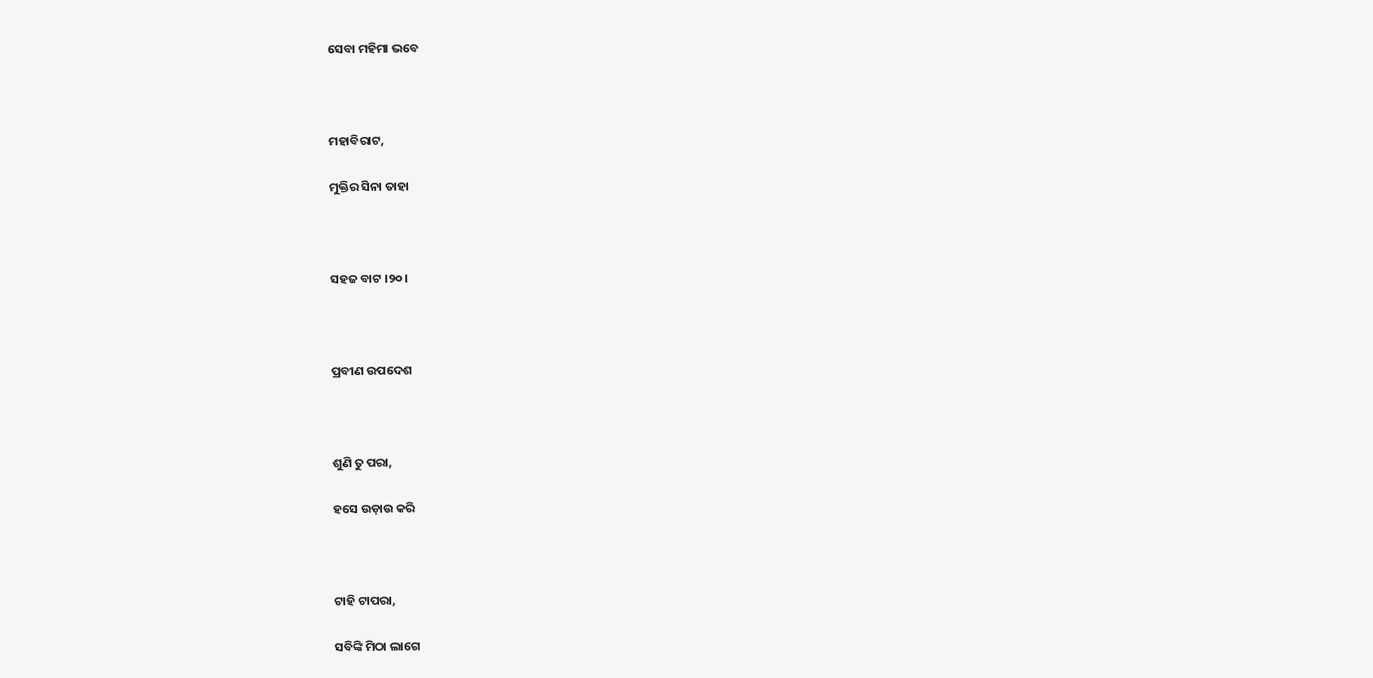ସେବା ମହିମା ଭବେ



ମହାବିରାଟ,

ମୁକ୍ତିର ସିନା ତାହା



ସହଜ ବାଟ ।୨୦।



ପ୍ରବୀଣ ଉପଦେଶ



ଶୁଣି ତୁ ପରା,

ହସେ ଉଡ଼ାଉ କରି



ଟାହି ଟାପରା,

ସବିଙ୍କି ମିଠା ଲାଗେ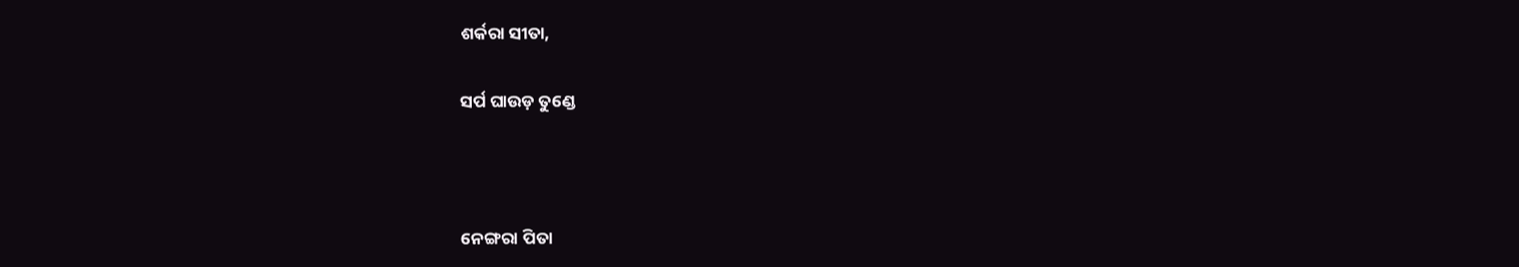ଶର୍କରା ସୀତା,

ସର୍ପ ଘାଉଡ଼ ତୁଣ୍ଡେ



ନେଙ୍ଗରା ପିତା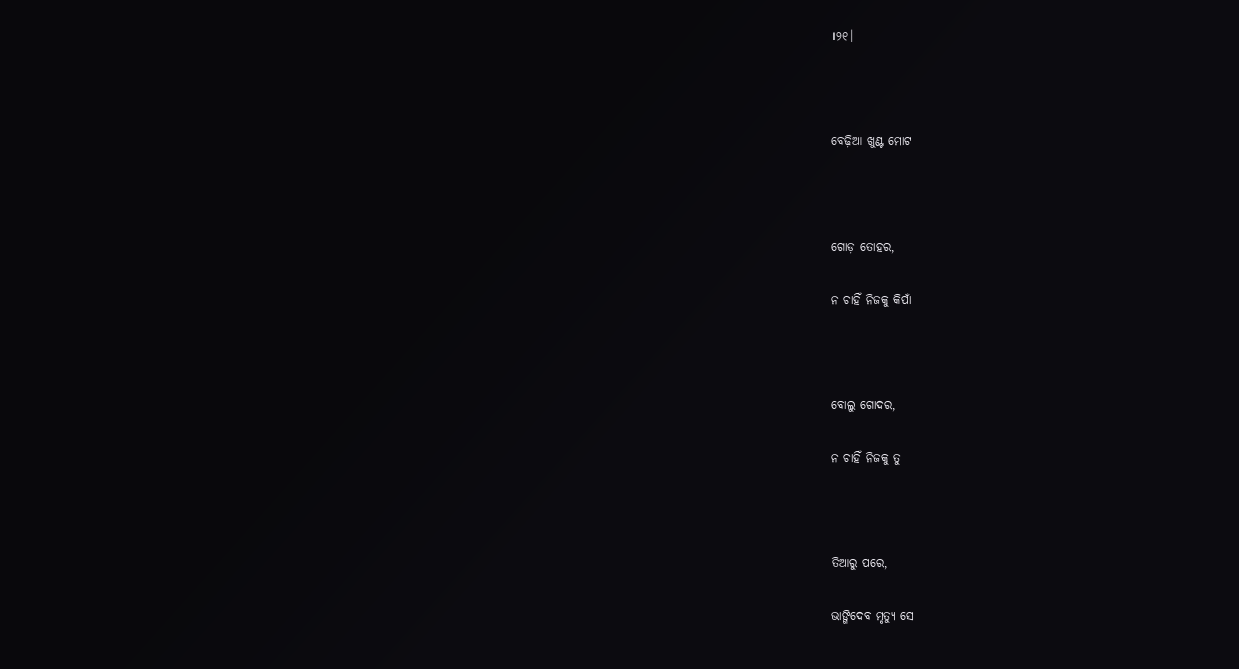।୨୧।



ବେଢ଼ିଆ ଖୁଣ୍ଟ ମୋଟ



ଗୋଡ଼ ତୋହର,

ନ ଚାହିଁ ନିଜକୁ କିପାଁ



ବୋଲୁ ଗୋଦର,

ନ ଚାହିଁ ନିଜକୁ ତୁ



ତିଆରୁ ପରେ,

ଭାଙ୍ଗିଦେବ ମୃତ୍ୟୁ ସେ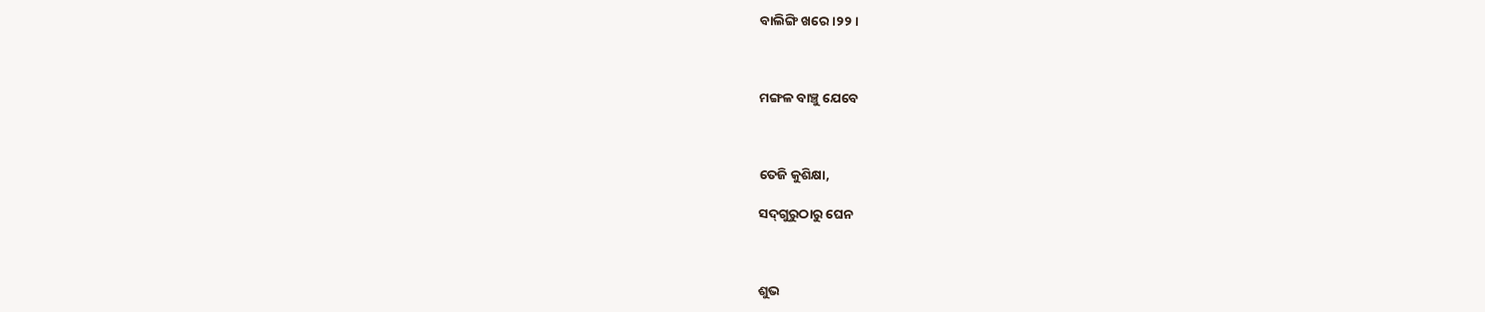ବାଲିଙ୍ଗି ଖରେ ।୨୨।



ମଙ୍ଗଳ ବାଞ୍ଚୁ ଯେବେ



ତେଜି କୁଶିକ୍ଷା,

ସଦ୍‌ଗୁରୁଠାରୁ ଘେନ



ଶୁଭ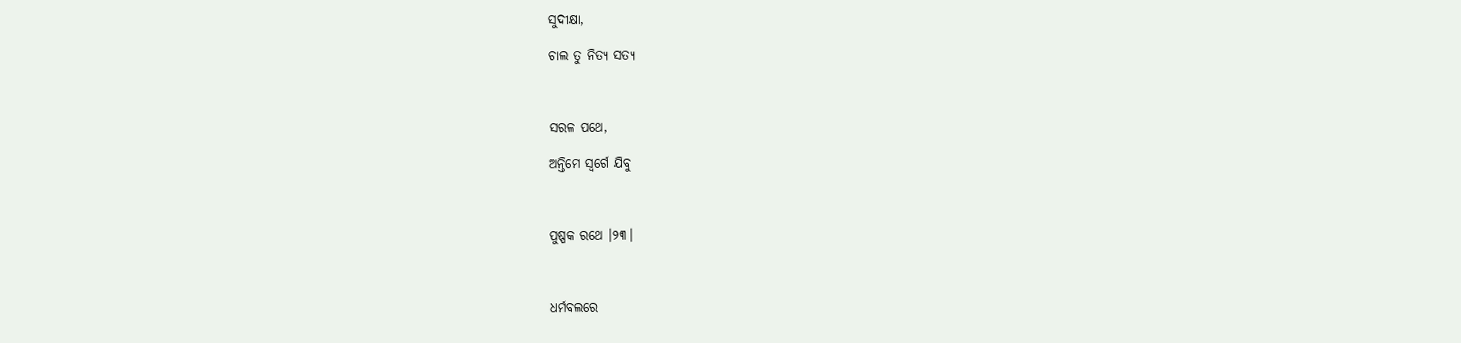ସୁଦୀକ୍ଷା,

ଚାଲ ତୁ ନିତ୍ୟ ସତ୍ୟ



ସରଳ ପଥେ,

ଅନ୍ତିମେ ସ୍ୱର୍ଗେ ଯିବୁ



ପୁଷ୍ପକ ରଥେ ।୨୩।



ଧର୍ମବଲରେ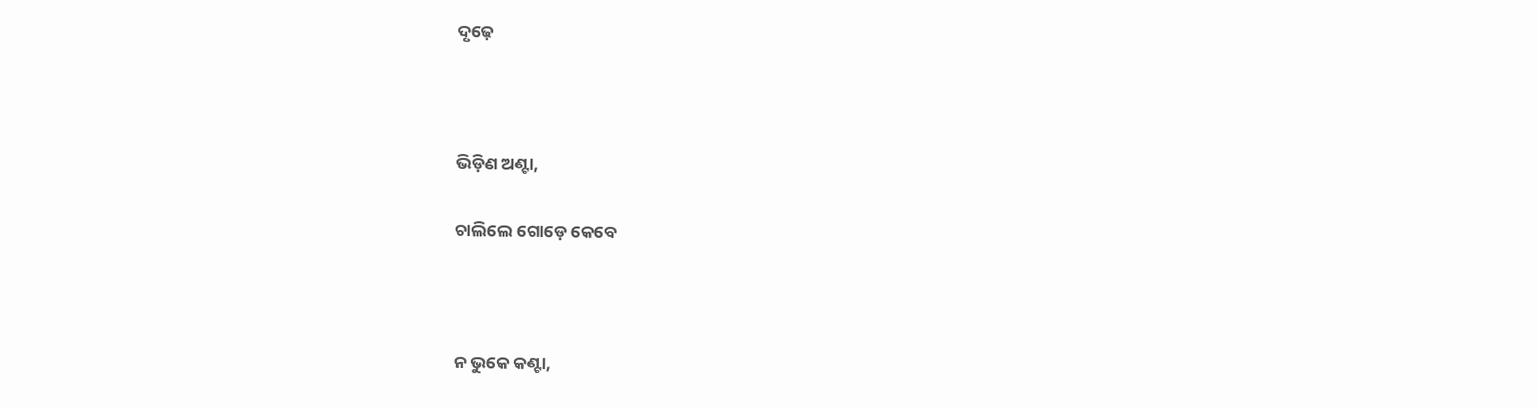ଦୃଢ଼େ



ଭିଡ଼ିଣ ଅଣ୍ଟା,

ଚାଲିଲେ ଗୋଡ଼େ କେବେ



ନ ଭୁକେ କଣ୍ଟା,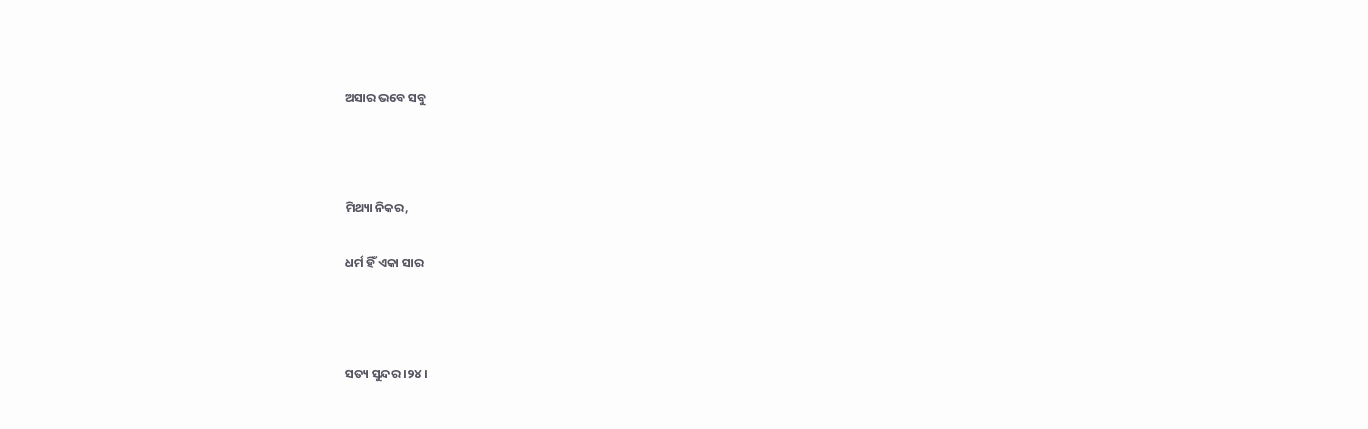ଅସାର ଭବେ ସବୁ



ମିଥ୍ୟା ନିକର,

ଧର୍ମ ହିଁ ଏକା ସାର



ସତ୍ୟ ସୁନ୍ଦର ।୨୪।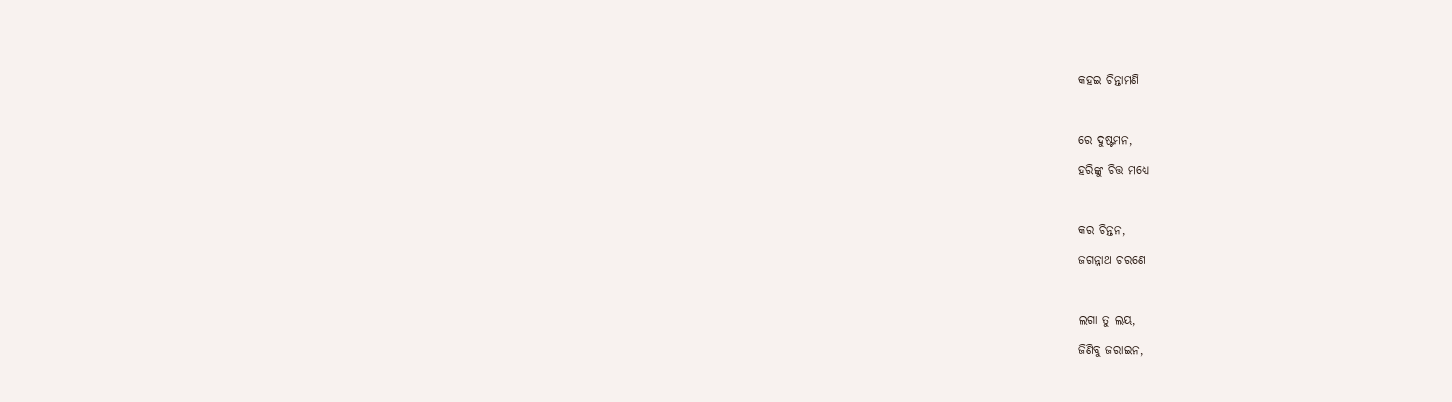କହଇ ଚିନ୍ତାମଣି



ରେ ଦୁଷ୍ଟମନ,

ହରିଙ୍କୁ ଚିତ୍ତ ମଧ୍ୟେ



କର ଚିନ୍ତନ,

ଜଗନ୍ନାଥ ଚରଣେ



ଲଗା ତୁ ଲୟ,

ଜିଣିବୁ ଜରାଇନ,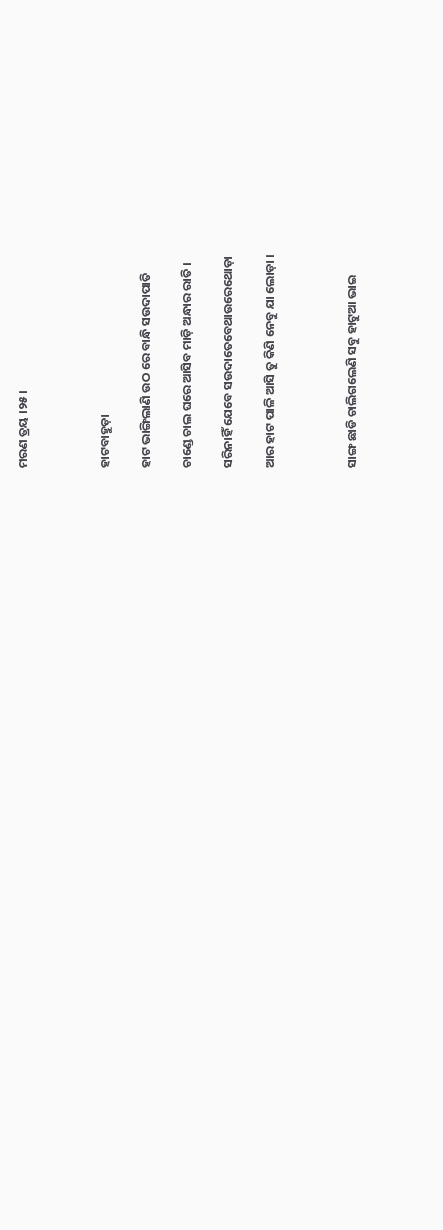ମରଣ ତ୍ରୟ ।୨୫।



ହାଟବାହୁଡ଼ା

ହାଟ ଭାଙ୍ଗିଲାଣି ଉଠ ରେ ବାନ୍ଧି ସଉଦାପାତି

ଚାଣ୍ଡେ ଚାଲ ଘରେ ଆସିବ ମାଡ଼ି ଅନ୍ଧାର ରାତି ।

ସରିନାହିଁ ଯେବେ ସଉଦାତେବେଥାଉରେଥୋଡ଼ା

ଆର ହାଟ ପାଳି ଆସି ତୁ କିଣି ନେବୁ ଯା ଲୋଡ଼ା ।



ସାଙ୍ଗ ଛାଡି ଚାଲିଗଲେଣି ସବୁ ହାଟୁଆ ଭାଇ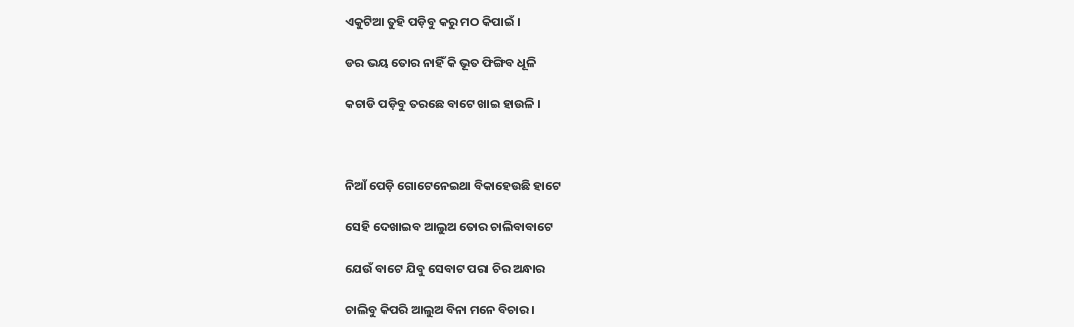ଏକୁଟିଆ ତୁହି ପଡ଼ିବୁ କରୁ ମଠ କିପାଇଁ ।

ଡର ଭୟ ତୋର ନାହିଁ କି ଭୂତ ଫିଙ୍ଗିବ ଧୂଳି

କଚାଡି ପଡ଼ିବୁ ତରଛେ ବାଟେ ଖାଇ ହାଉଳି ।



ନିଆଁ ପେଡ଼ି ଗୋଟେନେଇଥା ବିକାହେଉଛି ହାଟେ

ସେହି ଦେଖାଇବ ଆଲୁଅ ତୋର ଚାଲିବାବାଟେ

ଯେଉଁ ବାଟେ ଯିବୁ ସେବାଟ ପରା ଚିର ଅନ୍ଧାର

ଚାଲିବୁ କିପରି ଆଲୁଅ ବିନା ମନେ ବିଚାର ।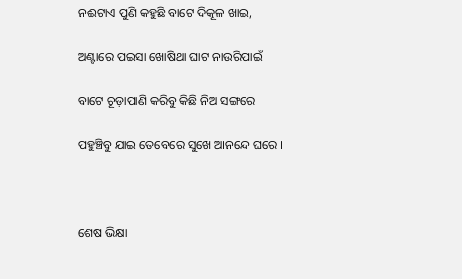ନଈଟାଏ ପୁଣି କହୁଛି ବାଟେ ଦିକୂଳ ଖାଇ,

ଅଣ୍ଟାରେ ପଇସା ଖୋଷିଥା ଘାଟ ନାଉରିପାଇଁ

ବାଟେ ଚୂଡ଼ାପାଣି କରିବୁ କିଛି ନିଅ ସଙ୍ଗରେ

ପହୁଞ୍ଚିବୁ ଯାଇ ତେବେରେ ସୁଖେ ଆନନ୍ଦେ ଘରେ ।



ଶେଷ ଭିକ୍ଷା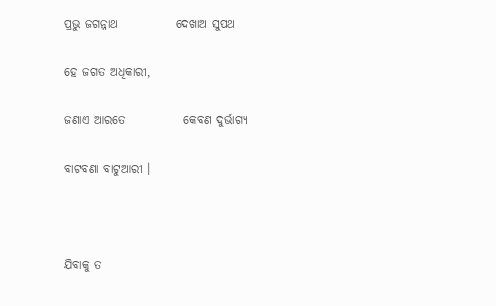ପ୍ରଭୁ ଜଗନ୍ନାଥ            ଦେଖାଅ ସୁପଥ

ହେ ଜଗତ ଅଧିକାରୀ,

ଜଣାଏ ଆରତେ            କେବଣ ଦୁର୍ଭାଗ୍ୟ

ବାଟବଣା ବାଟୁଆରୀ ।



ଯିବାକୁ ତ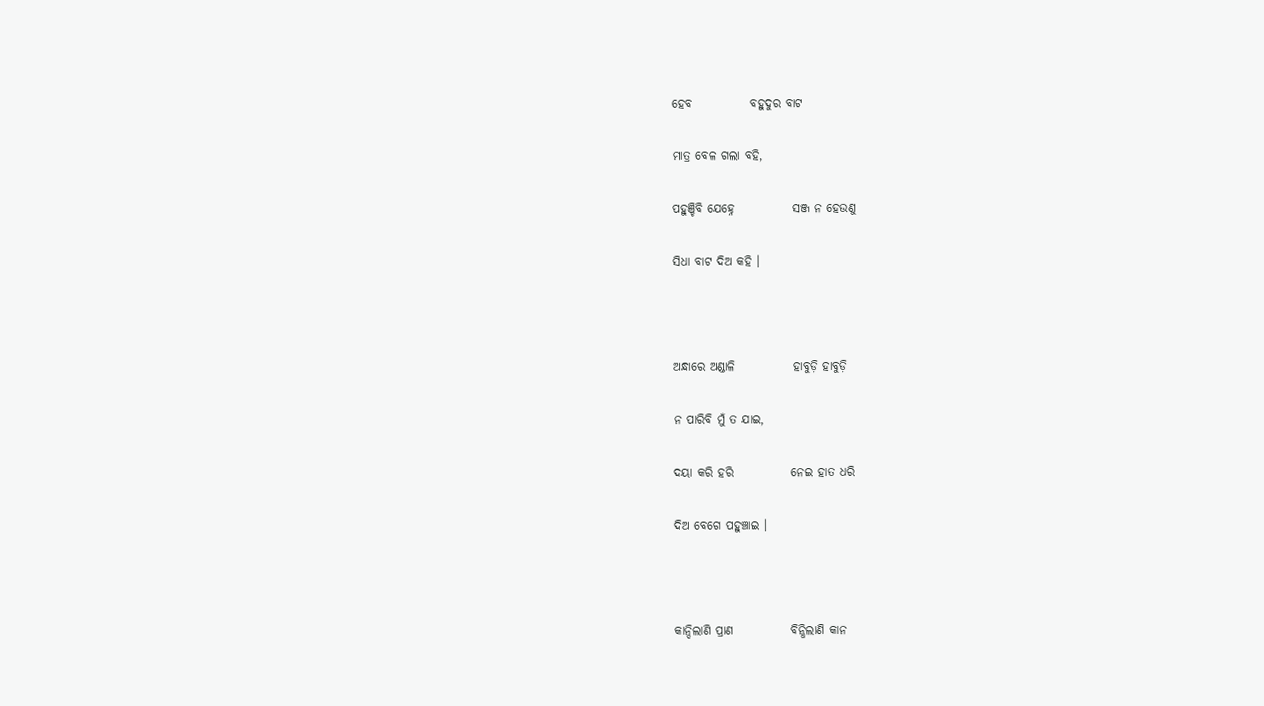ହେବ            ବହୁଦୁର ବାଟ

ମାତ୍ର ବେଳ ଗଲା ବହି,

ପହୁଞ୍ଚିବି ଯେହ୍ନେ            ସଞ୍ଜ ନ ହେଉଣୁ

ସିଧା ବାଟ ଦିଅ କହି ।



ଅନ୍ଧାରେ ଅଣ୍ଡାଳି            ହାବୁଡ଼ି ହାବୁଡ଼ି

ନ ପାରିବି ମୁଁ ତ ଯାଇ,

ଦୟା କରି ହରି            ନେଇ ହାତ ଧରି

ଦିଅ ବେଗେ ପହୁଞ୍ଚାଇ ।



କାନ୍ଦିଲାଣି ପ୍ରାଣ            ବିନ୍ଧିଲାଣି କାନ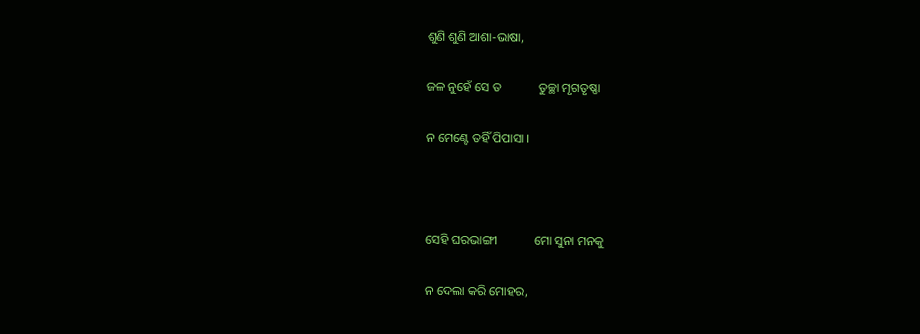ଶୁଣି ଶୁଣି ଆଶା-ଭାଷା,

ଜଳ ନୁହେଁ ସେ ତ            ତୁଚ୍ଛା ମୃଗତୃଷ୍ଣା

ନ ମେଣ୍ଟେ ତହିଁ ପିପାସା ।



ସେହି ଘରଭାଙ୍ଗୀ            ମୋ ସୁନା ମନକୁ

ନ ଦେଲା କରି ମୋହର,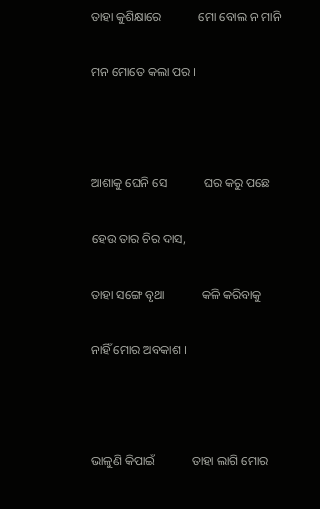ତାହା କୁଶିକ୍ଷାରେ            ମୋ ବୋଲ ନ ମାନି

ମନ ମୋତେ କଲା ପର ।



ଆଶାକୁ ଘେନି ସେ            ଘର କରୁ ପଛେ

ହେଉ ତାର ଚିର ଦାସ,

ତାହା ସଙ୍ଗେ ବୃଥା            କଳି କରିବାକୁ

ନାହିଁ ମୋର ଅବକାଶ ।



ଭାଳୁଣି କିପାଇଁ            ତାହା ଲାଗି ମୋର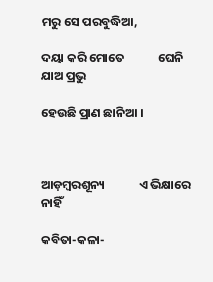ମରୁ ସେ ପରବୁଦ୍ଧିଆ,

ଦୟା କରି ମୋତେ            ଘେନି ଯାଅ ପ୍ରଭୁ

ହେଉଛି ପ୍ରାଣ ଛାନିଆ ।



ଆଡ଼ମ୍ବରଶୂନ୍ୟ            ଏ ଭିକ୍ଷାରେ ନାହିଁ

କବିତା-କଳା-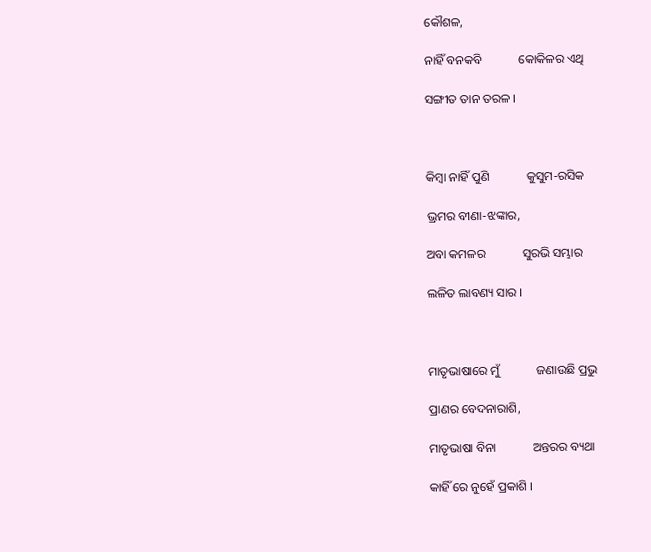କୌଶଳ,

ନାହିଁ ବନକବି            କୋକିଳର ଏଥି

ସଙ୍ଗୀତ ତାନ ତରଳ ।



କିମ୍ବା ନାହିଁ ପୁଣି            କୁସୁମ-ରସିକ

ଭ୍ରମର ବୀଣା-ଝଙ୍କାର,

ଅବା କମଳର            ସୁରଭି ସମ୍ଭାର

ଲଳିତ ଲାବଣ୍ୟ ସାର ।



ମାତୃଭାଷାରେ ମୁଁ            ଜଣାଉଛି ପ୍ରଭୁ

ପ୍ରାଣର ବେଦନାରାଶି,

ମାତୃଭାଷା ବିନା            ଅନ୍ତରର ବ୍ୟଥା

କାହିଁ ରେ ନୁହେଁ ପ୍ରକାଶି ।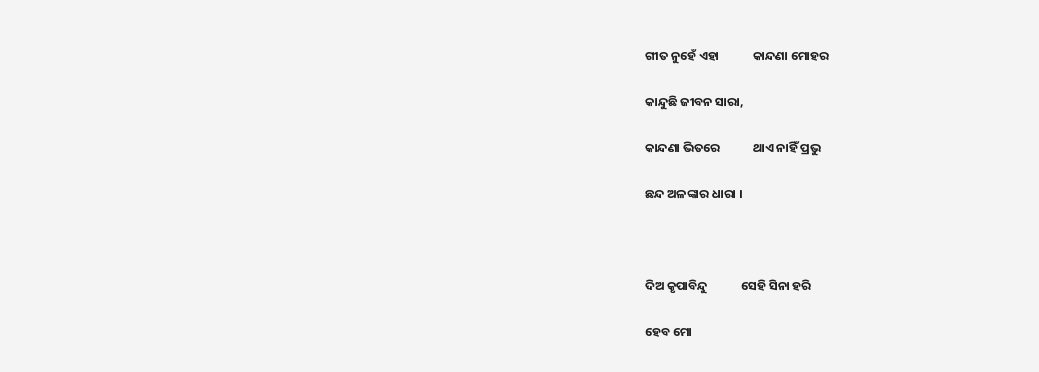ଗୀତ ନୁହେଁ ଏହା            କାନ୍ଦଣା ମୋହର

କାନ୍ଦୁଛି ଜୀବନ ସାରା,

କାନ୍ଦଣା ଭିତରେ            ଥାଏ ନାହିଁ ପ୍ରଭୁ

ଛନ୍ଦ ଅଳଙ୍କାର ଧାରା ।



ଦିଅ କୃପାବିନ୍ଦୁ            ସେହି ସିନା ହରି

ହେବ ମୋ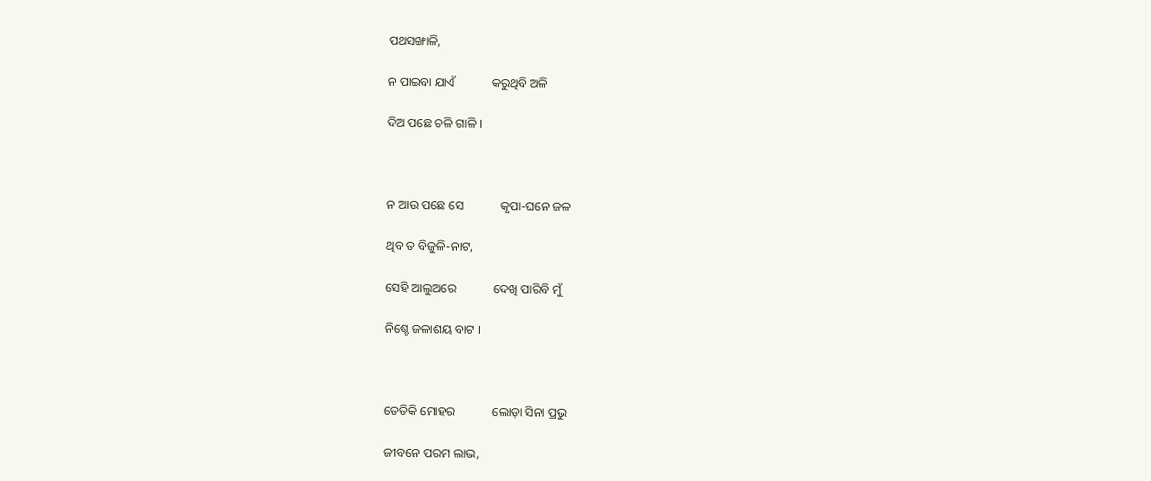ପଥସଙ୍ଖାଳି,

ନ ପାଇବା ଯାଏଁ            କରୁଥିବି ଅଳି

ଦିଅ ପଛେ ଚଳି ଗାଳି ।



ନ ଆଉ ପଛେ ସେ            କୃପା-ଘନେ ଜଳ

ଥିବ ତ ବିଜୁଳି-ନାଟ,

ସେହି ଆଲୁଅରେ            ଦେଖି ପାରିବି ମୁଁ

ନିଶ୍ଚେ ଜଳାଶୟ ବାଟ ।



ତେତିକି ମୋହର            ଲୋଡ଼ା ସିନା ପ୍ରଭୁ

ଜୀବନେ ପରମ ଲାଭ,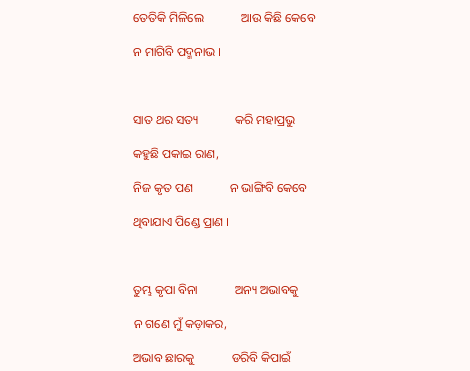ତେତିକି ମିଳିଲେ            ଆଉ କିଛି କେବେ

ନ ମାଗିବି ପଦ୍ମନାଭ ।



ସାତ ଥର ସତ୍ୟ            କରି ମହାପ୍ରଭୁ

କହୁଛି ପକାଇ ରାଣ,

ନିଜ କୃତ ପଣ            ନ ଭାଙ୍ଗିବି କେବେ

ଥିବାଯାଏ ପିଣ୍ଡେ ପ୍ରାଣ ।



ତୁମ୍ଭ କୃପା ବିନା            ଅନ୍ୟ ଅଭାବକୁ

ନ ଗଣେ ମୁଁ କଡ଼ାକର,

ଅଭାବ ଛାରକୁ            ଡରିବି କିପାଇଁ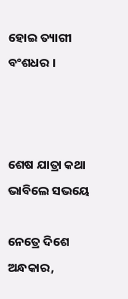ହୋଇ ତ୍ୟାଗୀ ବଂଶଧର ।



ଶେଷ ଯାତ୍ରା କଥା            ଭାବିଲେ ସଭୟେ

ନେତ୍ରେ ଦିଶେ ଅନ୍ଧକାର,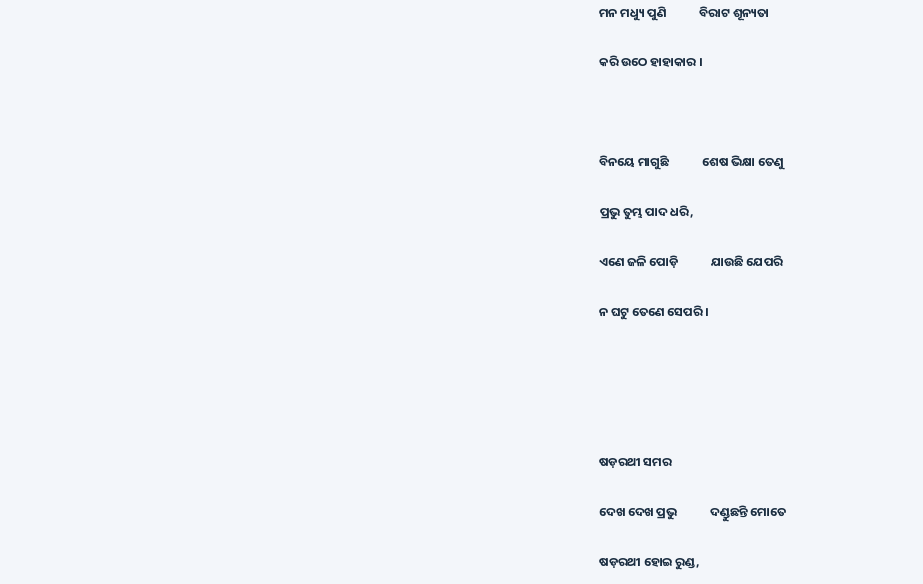ମନ ମଧ୍ୟୁ ପୁଣି            ବିରାଟ ଶୂନ୍ୟତା

କରି ଉଠେ ହାହାକାର ।



ବିନୟେ ମାଗୁଛି            ଶେଷ ଭିକ୍ଷା ତେଣୁ

ପ୍ରଭୁ ତୁମ୍ଭ ପାଦ ଧରି,

ଏଣେ ଜଳି ପୋଡ଼ି            ଯାଉଛି ଯେପରି

ନ ଘଟୁ ତେଣେ ସେପରି ।





ଷଡ଼ରଥୀ ସମର

ଦେଖ ଦେଖ ପ୍ରଭୁ            ଦଣ୍ଡୁଛନ୍ତି ମୋତେ

ଷଡ଼ରଥୀ ହୋଇ ରୁଣ୍ଡ,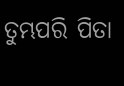ତୁମ୍ଭପରି ପିତା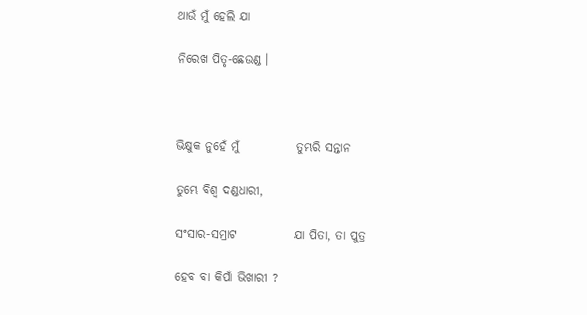ଥାଉଁ ମୁଁ ହେଲି ଯା

ନିରେଖ ପିତୃ-ଛେଉଣ୍ଡ ।



ଭିକ୍ଷୁକ ନୁହେଁ ମୁଁ            ତୁମ୍ଭରି ସନ୍ତାନ

ତୁମ୍ଭେ ବିଶ୍ୱ ଦଣ୍ଡଧାରୀ,

ସଂସାର-ସମ୍ରାଟ            ଯା ପିତା, ତା ପୁତ୍ର

ହେବ ବା କିପାଁ ଭିଖାରୀ ?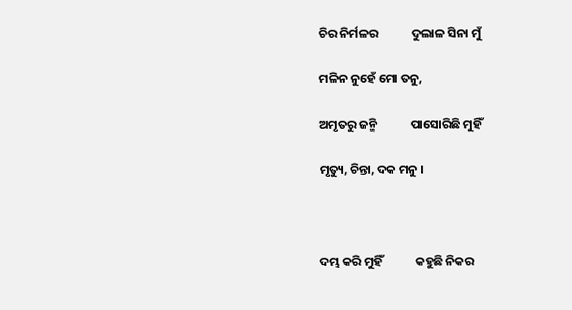ଚିର ନିର୍ମଳର            ଦୁଲାଳ ସିନା ମୁଁ

ମଳିନ ନୁହେଁ ମୋ ତନୁ,

ଅମୃତରୁ ଜନ୍ମି            ପାସୋରିଛି ମୁହିଁ

ମୃତ୍ୟୁ, ଚିନ୍ତା, ଦକ ମନୁ ।



ଦମ୍ଭ କରି ମୁହିଁ            କହୁଛି ନିକର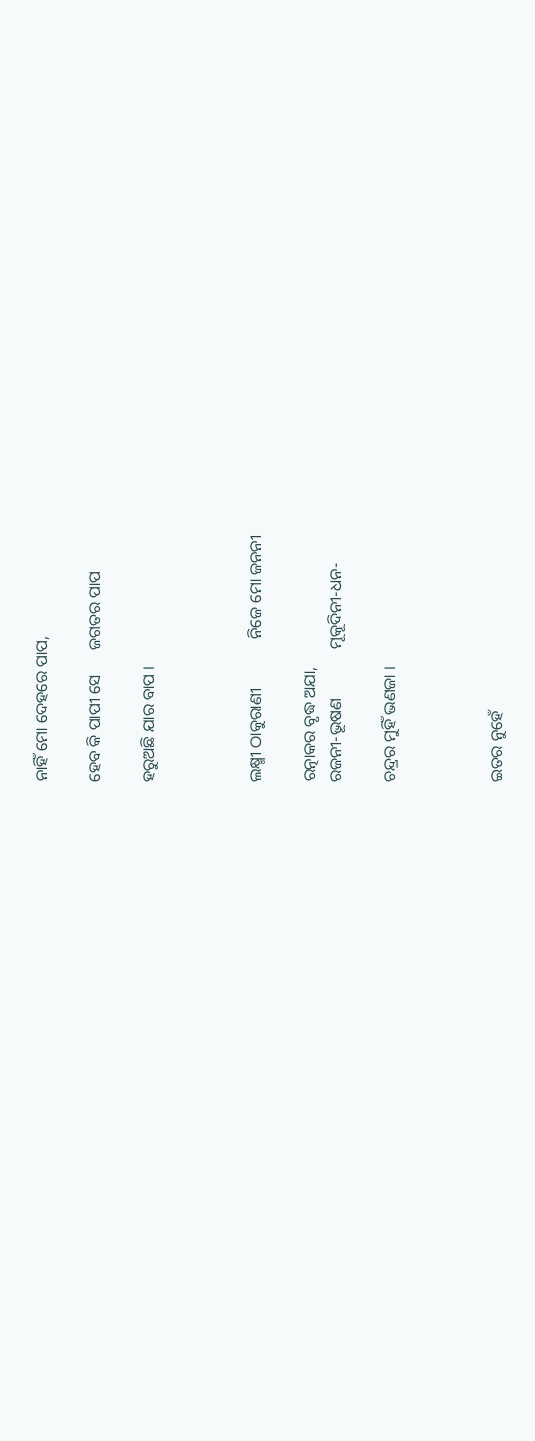ନାହିଁ ମୋ ଦେହରେ ପାପ,

ହେବ କି ପାପୀ ସେ      ଜଗତର ପାପ

ହରୁଅଛି ଯାର ବାପ ।



ଲକ୍ଷ୍ମୀ ଠାକୁରାଣୀ            ନିଜେ ମୋ ଜନନୀ

ରତ୍ନାକର ବୃଦ୍ଧ ଅଯା,
ରଜନୀ-ଭୂଷଣ            ମୂକୂଦିନୀ-ଧନ-

ଚନ୍ଦ୍ରର ମୁହିଁ ଭଣଜା ।



ଇତର ନୁହେଁ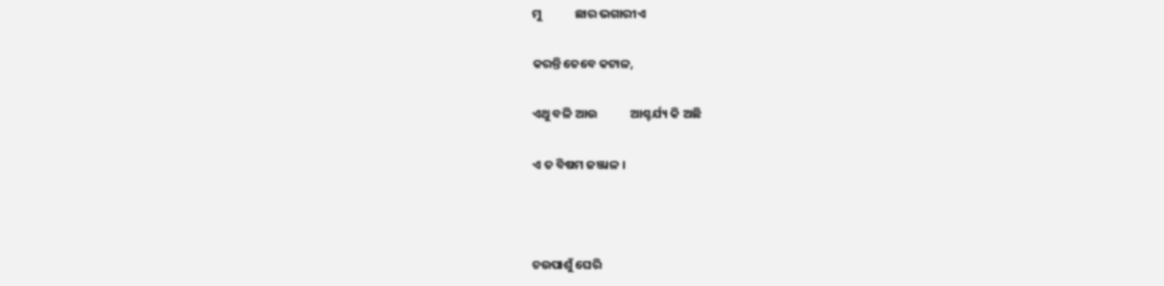ମୁ            ଛାର ଭଗାରୀଏ

କରନ୍ତି ତେବେ କଟାଳ,

ଏଥୁ ବଳି ଆଉ            ଆଶ୍ଚର୍ଯ୍ୟ କି ଅଛି

ଏ ତ ବିଷମ ଜଞ୍ଜାଳ ।



ଚଉପାଶୁଁ ଘେରି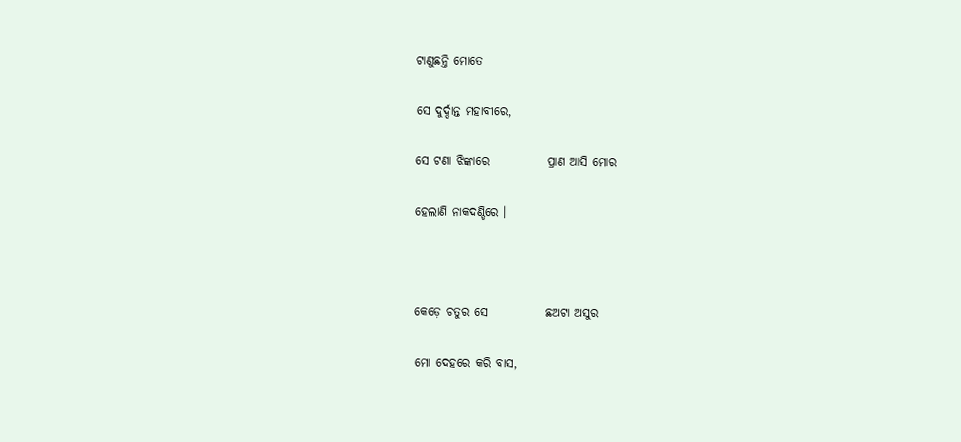ଟାଣୁଛନ୍ତି ମୋତେ

ସେ ଦୁର୍ଦ୍ଦାନ୍ତ ମହାବୀରେ,

ସେ ଟଣା ଝିଙ୍କାରେ            ପ୍ରାଣ ଆସି ମୋର

ହେଲାଣି ନାକଦଣ୍ଡିରେ ।



କେଡ଼େ ଚତୁର ସେ            ଛଅଟା ଅସୁର

ମୋ ଦେହରେ କରି ବାସ,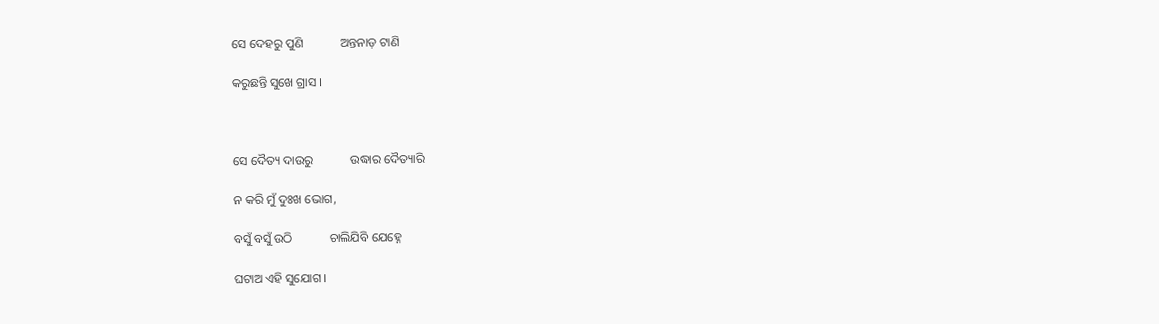ସେ ଦେହରୁ ପୁଣି            ଅନ୍ତନାଡ଼ ଟାଣି

କରୁଛନ୍ତି ସୁଖେ ଗ୍ରାସ ।



ସେ ଦୈତ୍ୟ ଦାଉରୁ            ଉଦ୍ଧାର ଦୈତ୍ୟାରି

ନ କରି ମୁଁ ଦୁଃଖ ଭୋଗ,

ବସୁଁ ବସୁଁ ଉଠି            ଚାଲିଯିବି ଯେହ୍ନେ

ଘଟାଅ ଏହି ସୁଯୋଗ ।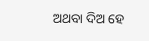ଅଥବା ଦିଅ ହେ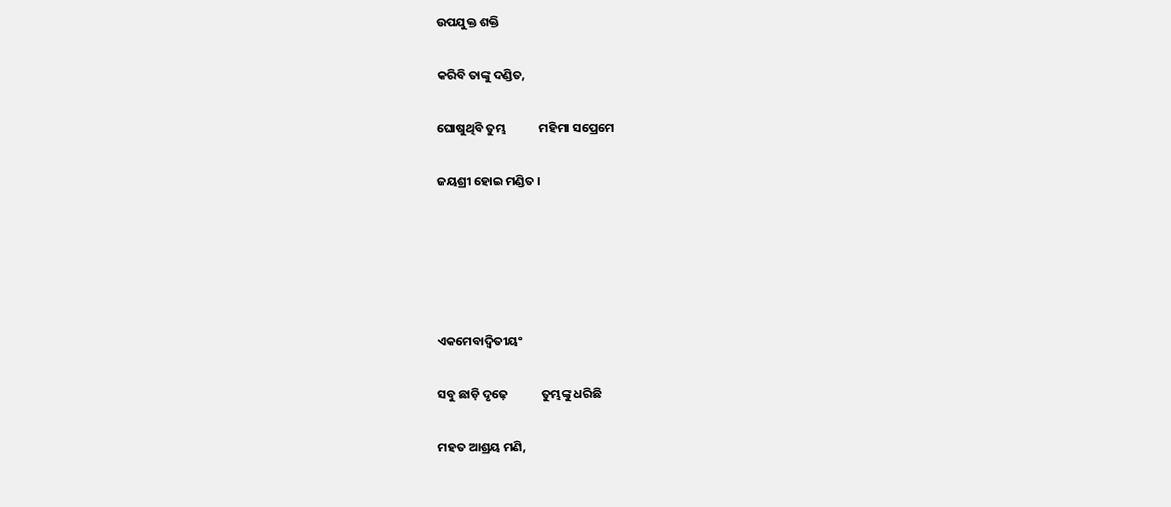ଉପଯୁକ୍ତ ଶକ୍ତି

କରିବି ତାଙ୍କୁ ଦଣ୍ଡିତ,

ଘୋଷୁଥିବି ତୁମ୍ଭ            ମହିମା ସପ୍ରେମେ

ଜୟଶ୍ରୀ ହୋଇ ମଣ୍ଡିତ ।





ଏକମେବାଦ୍ୱିତୀୟଂ

ସବୁ ଛାଡ଼ି ଦୃଢ଼େ            ତୁମ୍ଭଙ୍କୁ ଧରିଛି

ମହତ ଆଶ୍ରୟ ମଣି,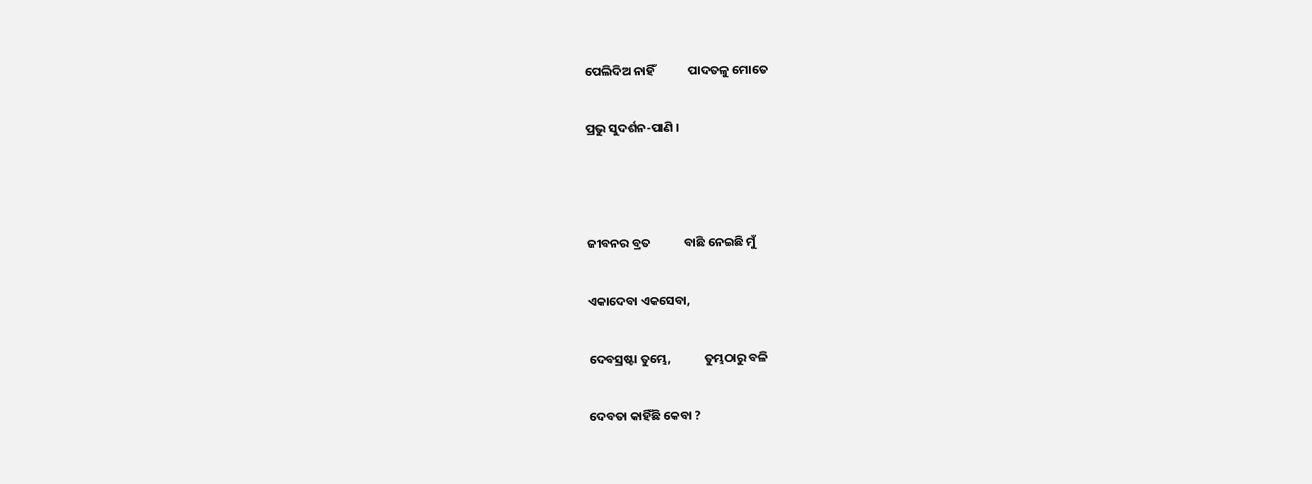ପେଲିଦିଅ ନାହିଁ            ପାଦତଳୁ ମୋତେ

ପ୍ରଭୁ ସୁଦର୍ଶନ-ପାଣି ।



ଜୀବନର ବ୍ରତ            ବାଛି ନେଇଛି ମୁଁ

ଏକାଦେବା ଏକସେବା,

ଦେବସ୍ରଷ୍ଟା ତୁମ୍ଭେ,            ତୁମ୍ଭଠାରୁ ବଳି

ଦେବତା କାହିଁଛି କେବା ?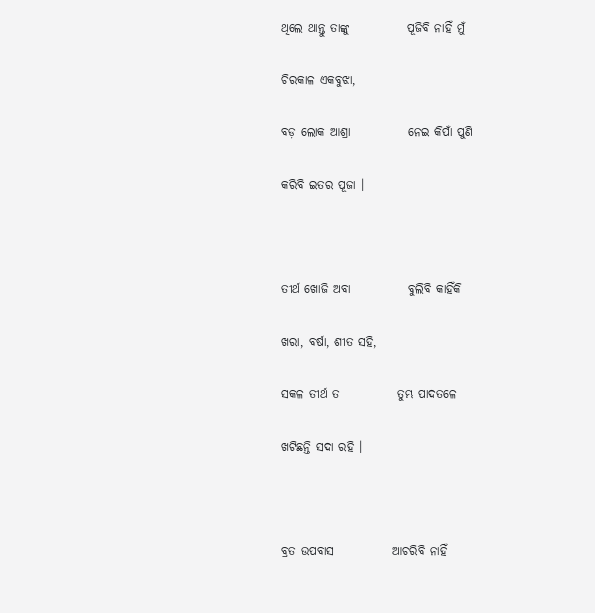ଥିଲେ ଥାନ୍ତୁ ତାଙ୍କୁ            ପୂଜିବି ନାହିଁ ମୁଁ

ଚିରକାଳ ଏକବୁଝା,

ବଡ଼ ଲୋକ ଆଶ୍ରା            ନେଇ କିପାଁ ପୁଣି

କରିବି ଇତର ପୂଜା ।



ତୀର୍ଥ ଖୋଜି ଅବା            ବୁଲିବି କାହିଁକି

ଖରା, ବର୍ଷା, ଶୀତ ସହି,

ସକଳ ତୀର୍ଥ ତ            ତୁମ୍ଭ ପାଦତଳେ

ଖଟିଛନ୍ତି ସଦା ରହି ।



ବ୍ରତ ଉପବାସ            ଆଚରିବି ନାହିଁ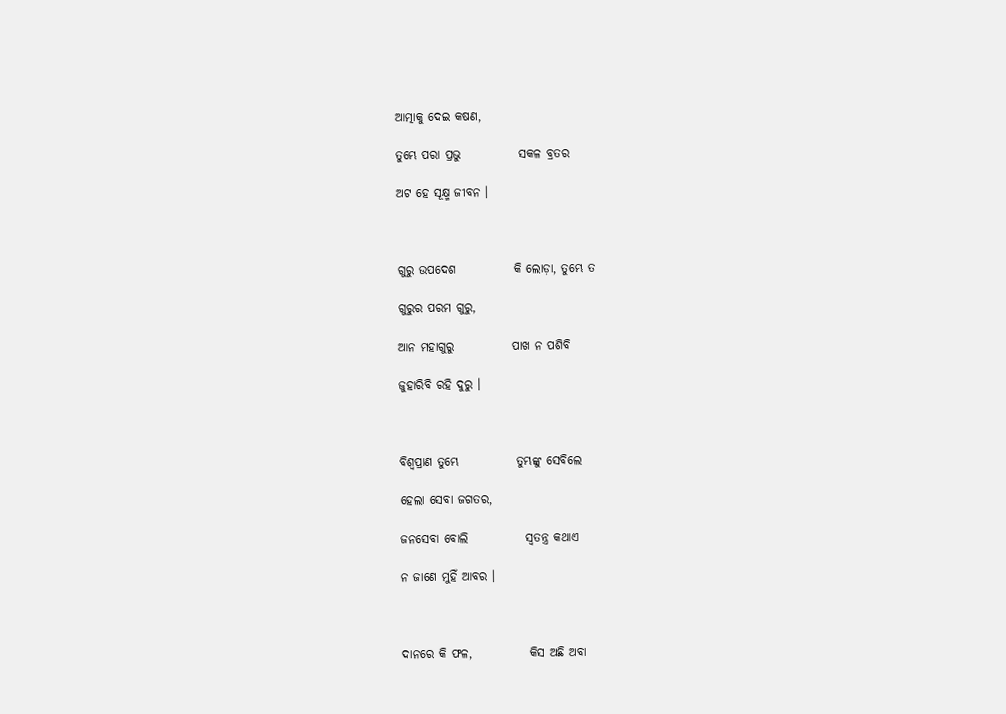ଆତ୍ମାକୁ ଦେଇ କଷଣ,

ତୁମ୍ଭେ ପରା ପ୍ରଭୁ            ସକଳ ବ୍ରତର

ଅଟ ହେ ସୂକ୍ଷ୍ମ ଜୀବନ ।



ଗୁରୁ ଉପଦେଶ            କି ଲୋଡ଼ା, ତୁମ୍ଭେ ତ

ଗୁରୁର ପରମ ଗୁରୁ,

ଆନ ମହାଗୁରୁ            ପାଖ ନ ପଶିବି

ଜୁହାରିବି ରହି ଦୁରୁ ।



ବିଶ୍ୱପ୍ରାଣ ତୁମ୍ଭେ            ତୁମ୍ଭଙ୍କୁ ସେବିଲେ

ହେଲା ସେବା ଜଗତର,

ଜନସେବା ବୋଲି            ସ୍ୱତନ୍ତ୍ର କଥାଏ

ନ ଜାଣେ ମୁହିଁ ଆବର ।



ଦାନରେ କି ଫଳ,            କିସ ଅଛି ଅବା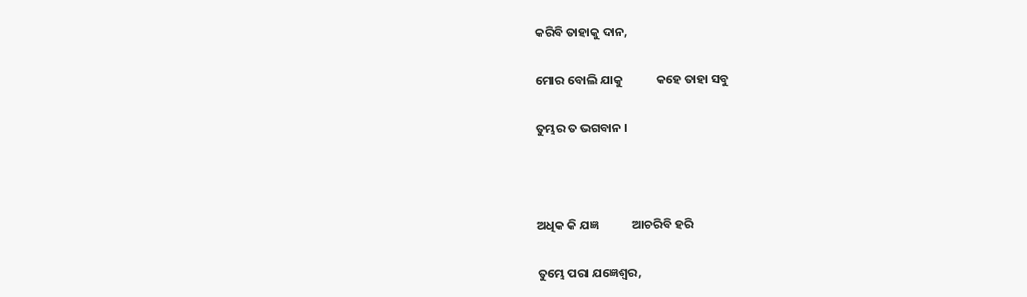କରିବି ତାହାକୁ ଦାନ,

ମୋର ବୋଲି ଯାକୁ            କହେ ତାହା ସବୁ

ତୁମ୍ଭର ତ ଭଗବାନ ।



ଅଧିକ କି ଯଜ୍ଞ            ଆଚରିବି ହରି

ତୁମ୍ଭେ ପରା ଯଜ୍ଞେଶ୍ୱର,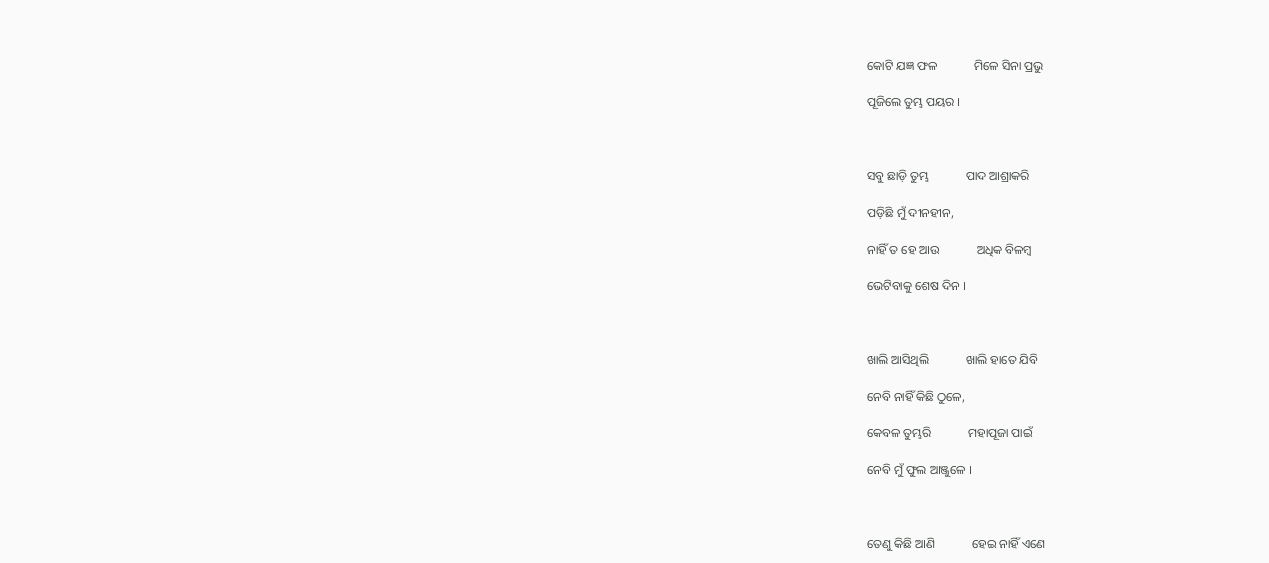କୋଟି ଯଜ୍ଞ ଫଳ            ମିଳେ ସିନା ପ୍ରଭୁ

ପୂଜିଲେ ତୁମ୍ଭ ପୟର ।



ସବୁ ଛାଡ଼ି ତୁମ୍ଭ            ପାଦ ଆଶ୍ରାକରି

ପଡ଼ିଛି ମୁଁ ଦୀନହୀନ,

ନାହିଁ ତ ହେ ଆଉ            ଅଧିକ ବିଳମ୍ବ

ଭେଟିବାକୁ ଶେଷ ଦିନ ।



ଖାଲି ଆସିଥିଲି            ଖାଲି ହାତେ ଯିବି

ନେବି ନାହିଁ କିଛି ଠୁଳେ,

କେବଳ ତୁମ୍ଭରି            ମହାପୂଜା ପାଇଁ

ନେବି ମୁଁ ଫୁଲ ଆଞ୍ଜୁଳେ ।



ତେଣୁ କିଛି ଆଣି            ହେଇ ନାହିଁ ଏଣେ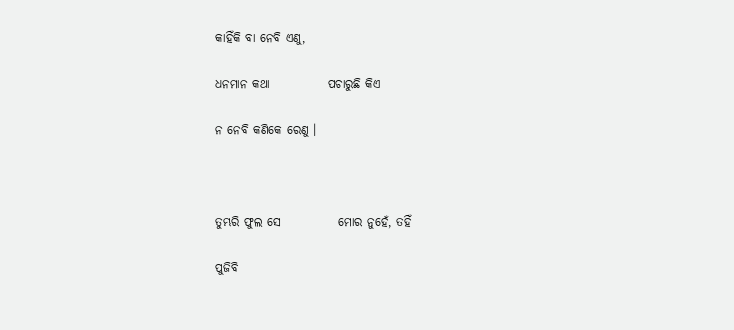କାହିଁକି ବା ନେବି ଏଣୁ,

ଧନମାନ କଥା            ପଚାରୁଛି କିଏ

ନ ନେବି କଣିକେ ରେଣୁ ।



ତୁମ୍ଭରି ଫୁଲ ସେ            ମୋର ନୁହେଁ, ତହିଁ

ପୁଜିବି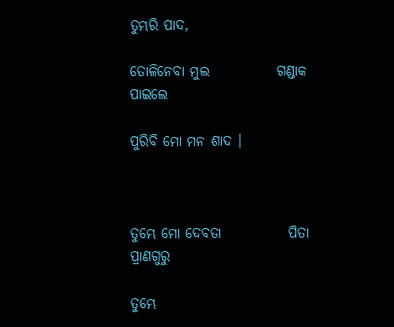ତୁମ୍ଭରି ପାଦ,

ତୋଳିନେବା ମୁଲ            ଗଣ୍ଡାକ ପାଇଲେ

ପୁରିବି ମୋ ମନ ଶାଦ ।



ତୁମ୍ଭେ ମୋ ଦେବତା            ପିତା ପ୍ରାଣଗୁରୁ

ତୁମ୍ଭେ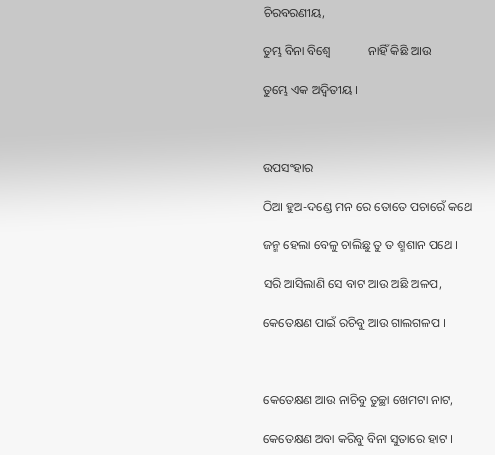ଚିରବରଣୀୟ,

ତୁମ୍ଭ ବିନା ବିଶ୍ୱେ            ନାହିଁ କିଛି ଆଉ

ତୁମ୍ଭେ ଏକ ଅଦ୍ୱିତୀୟ ।



ଉପସଂହାର

ଠିଆ ହୁଅ-ଦଣ୍ଡେ ମନ ରେ ତୋତେ ପଚାରେଁ କଥେ

ଜନ୍ମ ହେଲା ବେଳୁ ଚାଲିଛୁ ତୁ ତ ଶ୍ମଶାନ ପଥେ ।

ସରି ଆସିଲାଣି ସେ ବାଟ ଆଉ ଅଛି ଅଳପ,

କେତେକ୍ଷଣ ପାଇଁ ରଚିବୁ ଆଉ ଗାଲଗଳପ ।



କେତେକ୍ଷଣ ଆଉ ନାଚିବୁ ତୁଚ୍ଛା ଖେମଟା ନାଟ,

କେତେକ୍ଷଣ ଅବା କରିବୁ ବିନା ସୁତାରେ ହାଟ ।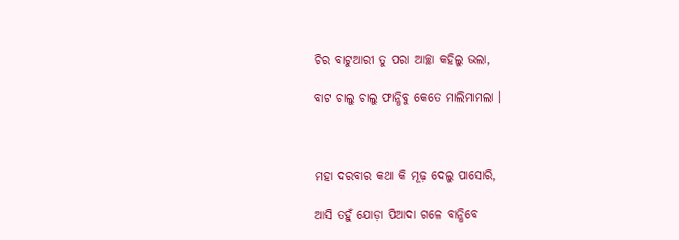ଚିର ବାଟୁଆରୀ ତୁ ପରା ଆଚ୍ଛା କହିଲୁ ଭଲା,

ବାଟ ଚାଲୁ ଚାଲୁ ଫାନ୍ଧିବୁ କେତେ ମାଲିମାମଲା ।



ମହା ଦରବାର କଥା କି ମୂଢ଼ ଦେଲୁ ପାସୋରି,

ଆସି ତହୁଁ ଯୋଡ଼ା ପିଆଦା ଗଳେ ବାନ୍ଧିବେ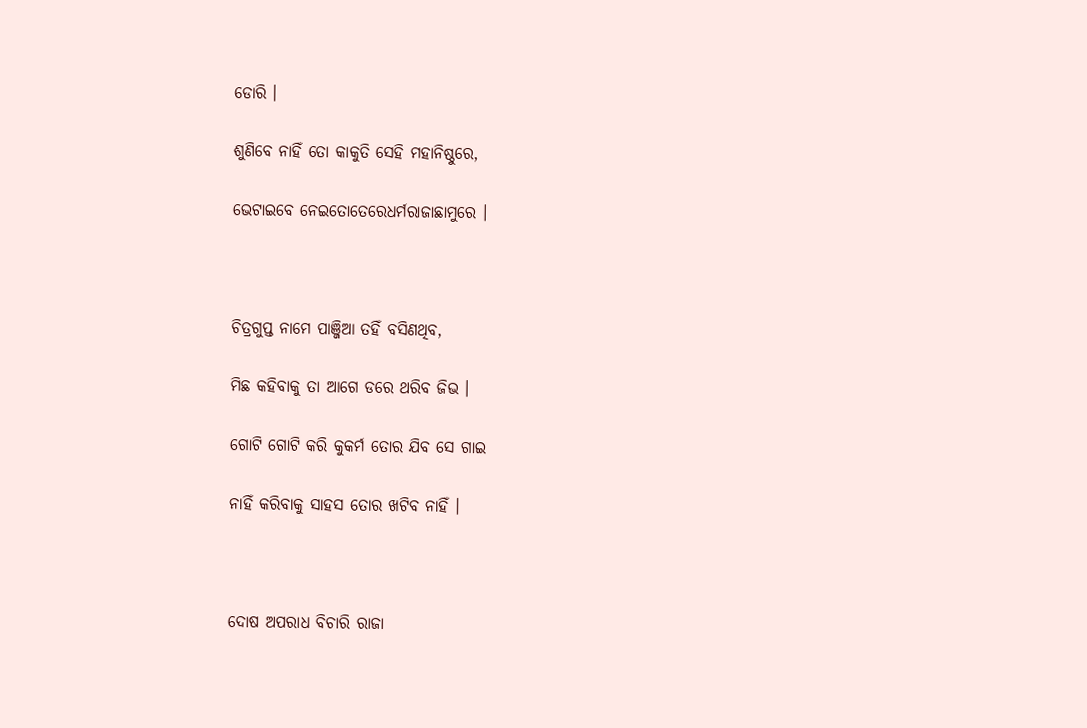ଡୋରି ।

ଶୁଣିବେ ନାହିଁ ତୋ କାକୁତି ସେହି ମହାନିଷ୍ଠୁରେ,

ଭେଟାଇବେ ନେଇତୋତେରେଧର୍ମରାଜାଛାମୁରେ ।



ଚିତ୍ରଗୁପ୍ତ ନାମେ ପାଞ୍ଜିଆ ତହିଁ ବସିଣଥିବ,

ମିଛ କହିବାକୁ ତା ଆଗେ ଡରେ ଥରିବ ଜିଭ ।

ଗୋଟି ଗୋଟି କରି କୁକର୍ମ ତୋର ଯିବ ସେ ଗାଇ

ନାହିଁ କରିବାକୁ ସାହସ ତୋର ଖଟିବ ନାହିଁ ।



ଦୋଷ ଅପରାଧ ବିଚାରି ରାଜା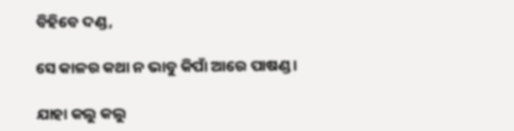ବିହିବେ ଦଣ୍ଡ,

ସେ କାଳର କଥା ନ ଭାବୁ କିପାଁ ଆରେ ପାଷଣ୍ଡ ।

ଯାହା କଲୁ କଲୁ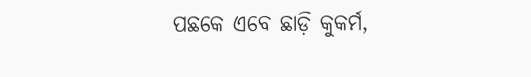ପଛକେ ଏବେ ଛାଡ଼ି କୁକର୍ମ,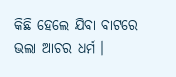କିଛି ହେଲେ ଯିବା ବାଟରେ ଭଲା ଆଚର ଧର୍ମ ।